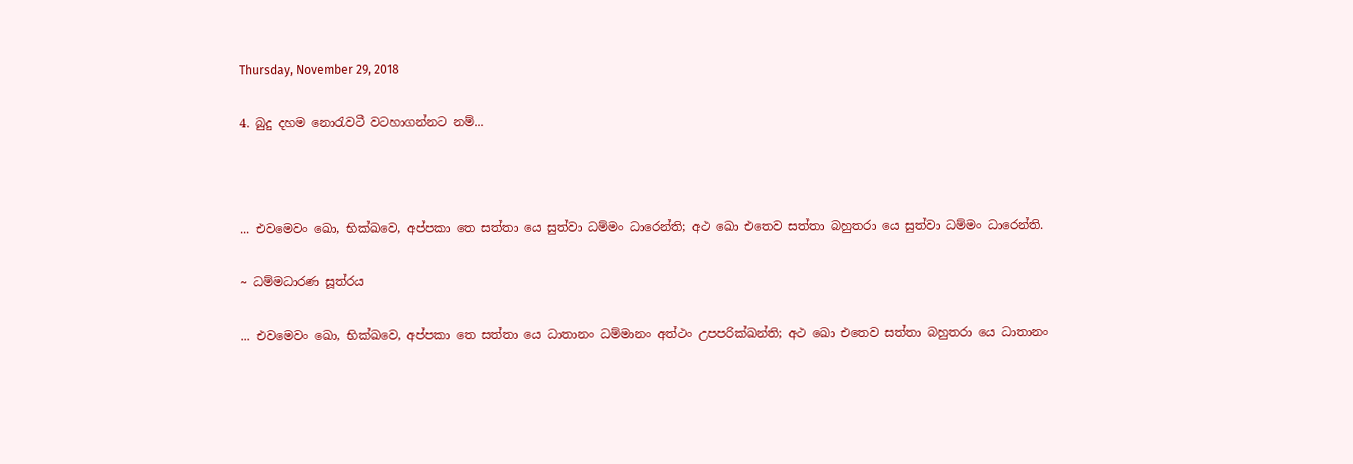Thursday, November 29, 2018

4. බුදු දහම නොරැවටී වටහාගන්නට නම්...



... එවමෙවං ඛො, භික්ඛවෙ, අප්පකා තෙ සත්තා යෙ සුත්වා ධම්මං ධාරෙන්ති; අථ ඛො එතෙව සත්තා බහුතරා යෙ සුත්වා ධම්මං ධාරෙන්ති.

~ ධම්මධාරණ සූත්රය

... එවමෙවං ඛො, භික්ඛවෙ, අප්පකා තෙ සත්තා යෙ ධාතානං ධම්මානං අත්ථං උපපරික්ඛන්ති; අථ ඛො එතෙව සත්තා බහුතරා යෙ ධාතානං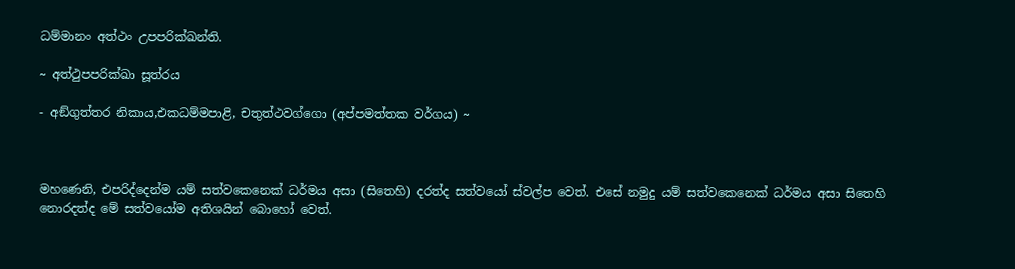ධම්මානං අත්ථං උපපරික්ඛන්ති.

~ අත්ථුපපරික්ඛා සූත්රය

- අඞ්ගුත්තර නිකාය,එකධම්මපාළි, චතුත්ථවග්ගො (අප්පමත්තක වර්ගය) ~



මහණෙනි, එපරිද්දෙන්ම යම් සත්වකෙනෙක් ධර්මය අසා (සිතෙහි) දරත්ද සත්වයෝ ස්වල්ප වෙත්. එසේ නමුදු යම් සත්වකෙනෙක් ධර්මය අසා සිතෙහි නොරදත්ද මේ සත්වයෝම අතිශයින් බොහෝ වෙත්.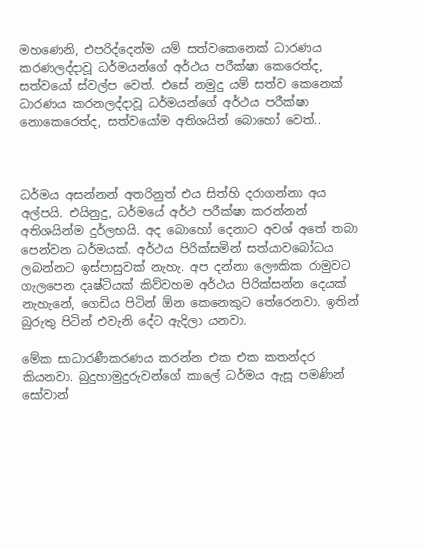මහණෙනි, එපරිද්දෙන්ම යම් සත්වකෙනෙක් ධාරණය කරණලද්දාවූ ධර්මයන්ගේ අර්ථය පරීක්ෂා කෙරෙත්ද, සත්වයෝ ස්වල්ප වෙත්. එසේ නමුදු යම් සත්ව කෙනෙක් ධාරණය කරනලද්දාවූ ධර්මයන්ගේ අර්ථය පරීක්ෂා නොකෙරෙත්ද, සත්වයෝම අතිශයින් බොහෝ වෙත්..



ධර්මය අසන්නන් අතරිනුත් එය සිත්හි දරාගන්නා අය අල්පයි. එයිනුදු, ධර්මයේ අර්ථ පරීක්ෂා කරන්නන් අතිශයින්ම දුර්ලභයි. අද බොහෝ දෙනාට අවශ් අතේ තබා පෙන්වන ධර්මයක්. අර්ථය පිරික්සමින් සත්යාවබෝධය ලබන්නට ඉස්පාසුවක් නැහැ. අප දන්නා ලෞකික රාමුවට ගැලපෙන දෘෂ්ටියක් කිව්වහම අර්ථය පිරික්සන්න දෙයක් නැහැනේ, ගෙඩිය පිටින් ඕන කෙනෙකුට තේරෙනවා. ඉතින් බුරුතු පිටින් එවැනි දේට ඇදිලා යනවා.

මේක සාධාරණීකරණය කරන්න එක එක කතන්දර කියනවා. බුදුහාමුදුරුවන්ගේ කාලේ ධර්මය ඇසූ පමණින් සෝවාන්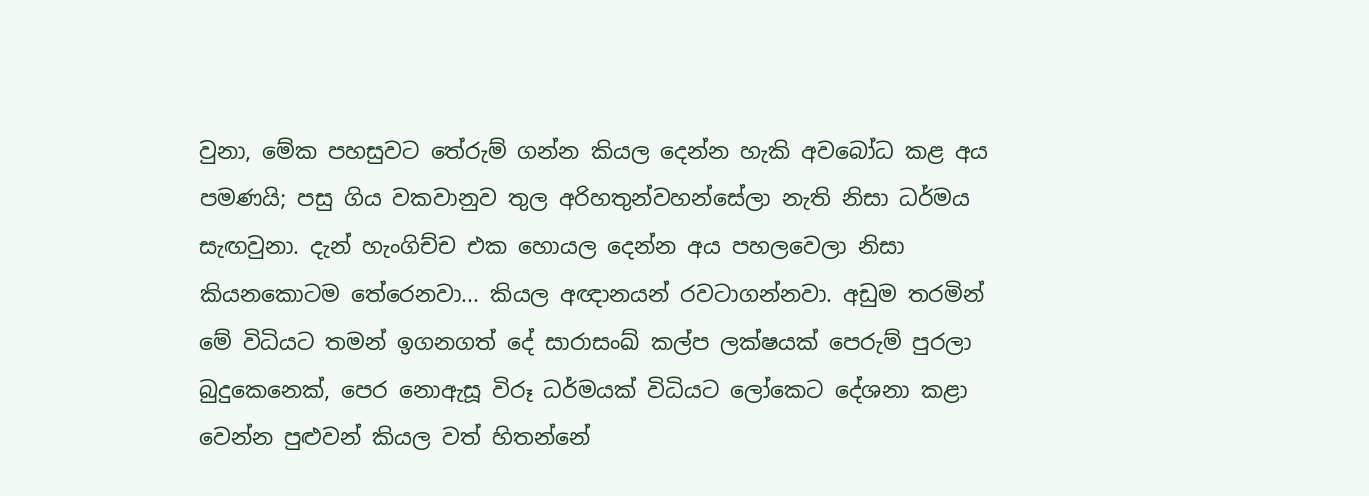වුනා, මේක පහසුවට තේරුම් ගන්න කියල දෙන්න හැකි අවබෝධ කළ අය පමණයි; පසු ගිය වකවානුව තුල අරිහතුන්වහන්සේලා නැති නිසා ධර්මය සැඟවුනා. දැන් හැංගිච්ච එක හොයල දෙන්න අය පහලවෙලා නිසා කියනකොටම තේරෙනවා... කියල අඥානයන් රවටාගන්නවා. අඩුම තරමින් මේ විධියට තමන් ඉගනගත් දේ සාරාසංඛ් කල්ප ලක්ෂයක් පෙරුම් පුරලා බුදුකෙනෙක්, පෙර නොඇසූ විරූ ධර්මයක් විධියට ලෝකෙට දේශනා කළා වෙන්න පුළුවන් කියල වත් හිතන්නේ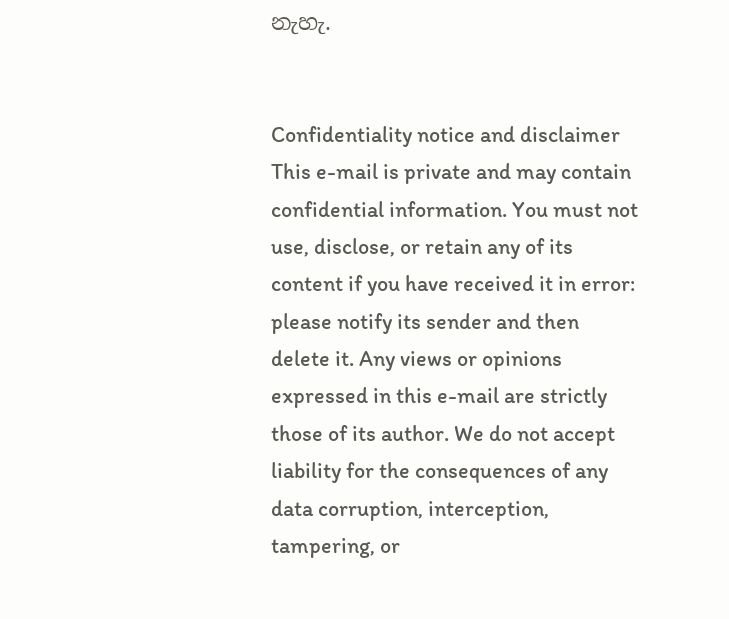නැහැ.


Confidentiality notice and disclaimer
This e-mail is private and may contain confidential information. You must not use, disclose, or retain any of its content if you have received it in error: please notify its sender and then delete it. Any views or opinions expressed in this e-mail are strictly those of its author. We do not accept liability for the consequences of any data corruption, interception, tampering, or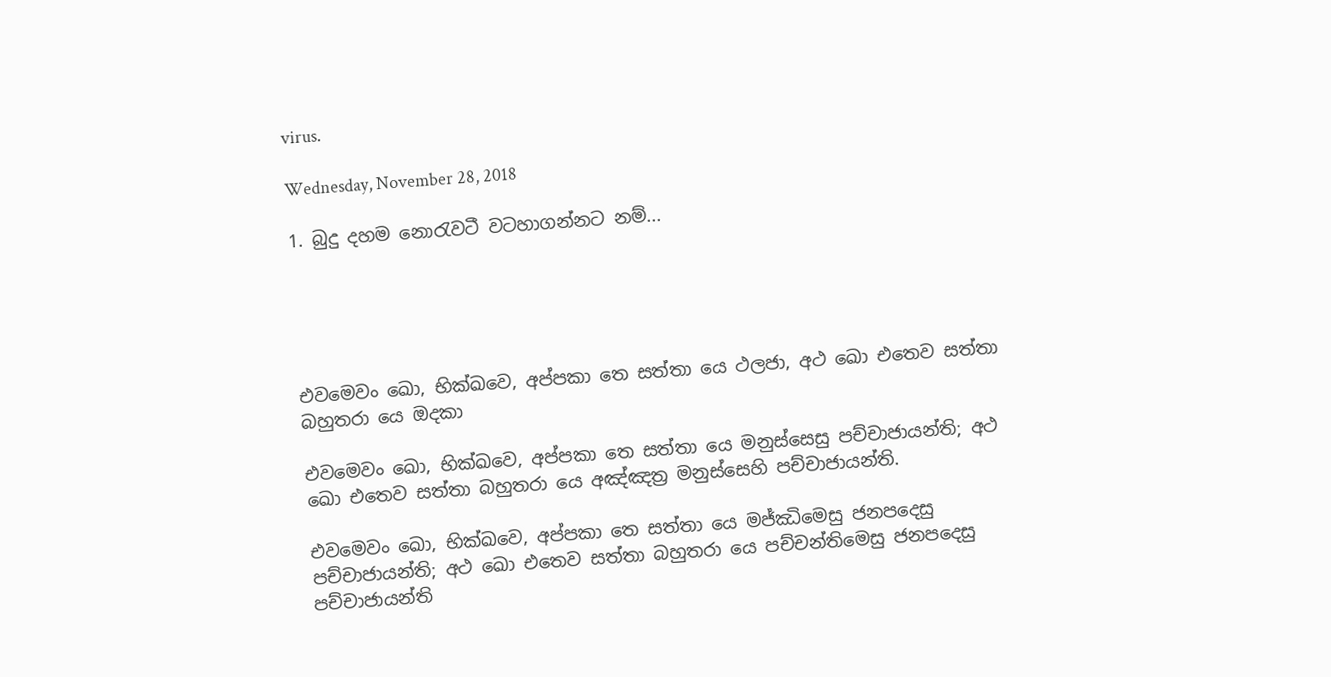virus.

Wednesday, November 28, 2018

1. බුදු දහම නොරැවටී වටහාගන්නට නම්...





එවමෙවං ඛො, භික්ඛවෙ, අප්පකා තෙ සත්තා යෙ ථලජා, අථ ඛො එතෙව සත්තා බහුතරා යෙ ඔදකා

එවමෙවං ඛො, භික්ඛවෙ, අප්පකා තෙ සත්තා යෙ මනුස්සෙසු පච්චාජායන්ති; අථ ඛො එතෙව සත්තා බහුතරා යෙ අඤ්ඤත්‍ර මනුස්සෙහි පච්චාජායන්ති.

එවමෙවං ඛො, භික්ඛවෙ, අප්පකා තෙ සත්තා යෙ මජ්ඣිමෙසු ජනපදෙසු පච්චාජායන්ති; අථ ඛො එතෙව සත්තා බහුතරා යෙ පච්චන්තිමෙසු ජනපදෙසු පච්චාජායන්ති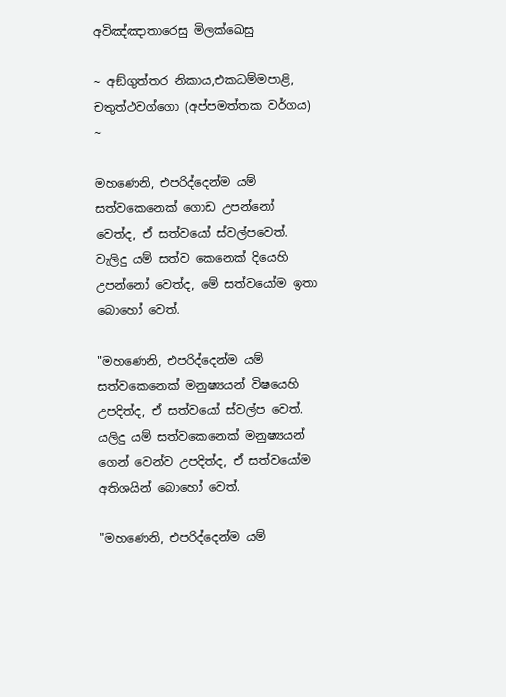අවිඤ්ඤාතාරෙසු මිලක්ඛෙසු

~ අඞ්ගුත්තර නිකාය,එකධම්මපාළි, චතුත්ථවග්ගො (අප්පමත්තක වර්ගය) ~

මහණෙනි, එපරිද්දෙන්ම යම් සත්වකෙනෙක් ගොඩ උපන්නෝ වෙත්ද, ඒ සත්වයෝ ස්වල්පවෙත්. වැලිදු යම් සත්ව කෙනෙක් දියෙහි උපන්නෝ වෙත්ද, මේ සත්වයෝම ඉතා බොහෝ වෙත්.

"මහණෙනි, එපරිද්දෙන්ම යම් සත්වකෙනෙක් මනුෂ්‍යයන් විෂයෙහි උපදිත්ද, ඒ සත්වයෝ ස්වල්ප වෙත්. යලිදු යම් සත්වකෙනෙක් මනුෂ්‍යයන් ගෙන් වෙන්ව උපදිත්ද, ඒ සත්වයෝම අතිශයින් බොහෝ වෙත්.

"මහණෙනි, එපරිද්දෙන්ම යම්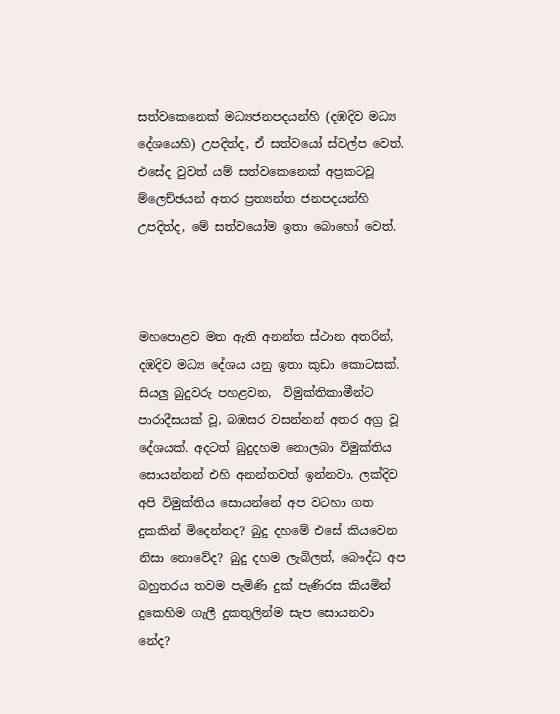සත්වකෙනෙක් මධ්‍යජනපදයන්හි (දඹදිව මධ්‍ය දේශයෙහි) උපදිත්ද, ඒ සත්වයෝ ස්වල්ප වෙත්. එසේද වුවත් යම් සත්වකෙනෙක් අප්‍රකටවූ ම්ලෙච්ඡයන් අතර ප්‍රත්‍යන්ත ජනපදයන්හි උපදිත්ද, මේ සත්වයෝම ඉතා බොහෝ වෙත්.



මහපොළව මත ඇති අනන්ත ස්ථාන අතරින්, දඹදිව මධ්‍ය දේශය යනු ඉතා කුඩා කොටසක්. සියලු බුදුවරු පහළවන,  විමුක්තිකාමීන්ට පාරාදීසයක් වූ, බඹසර වසන්නන් අතර අග්‍ර වූ දේශයක්. අදටත් බුදුදහම නොලබා විමුක්තිය සොයන්නන් එහි අනන්තවත් ඉන්නවා. ලක්දිව අපි විමුක්තිය සොයන්නේ අප වටහා ගත දුකකින් මිදෙන්නද? බුදු දහමේ එසේ කියවෙන නිසා නොවේද? බුදු දහම ලැබිලත්, බෞද්ධ අප බහුතරය තවම පැමිණි දුක් පැණිරස කියමින් දුකෙහිම ගැලී දුකතුලින්ම සැප සොයනවා නේද?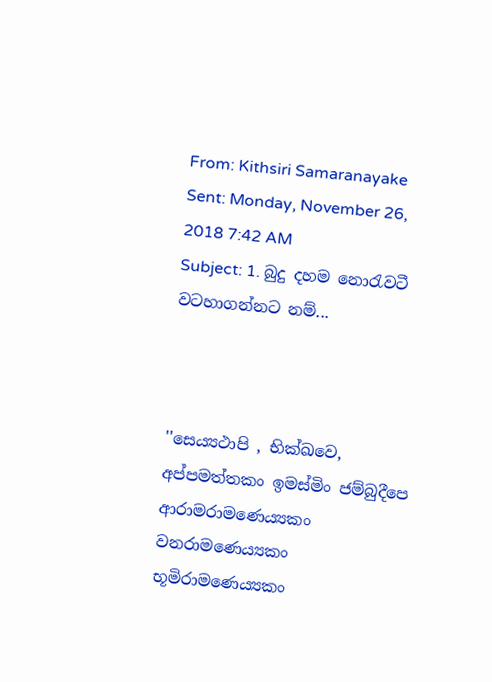From: Kithsiri Samaranayake
Sent: Monday, November 26, 2018 7:42 AM
Subject: 1. බුදු දහම නොරැවටී වටහාගන්නට නම්...



''සෙය්‍යථාපි , භික්ඛවෙ, අප්පමත්තකං ඉමස්මිං ජම්බුදීපෙ ආරාමරාමණෙය්‍යකං වනරාමණෙය්‍යකං භූමිරාමණෙය්‍යකං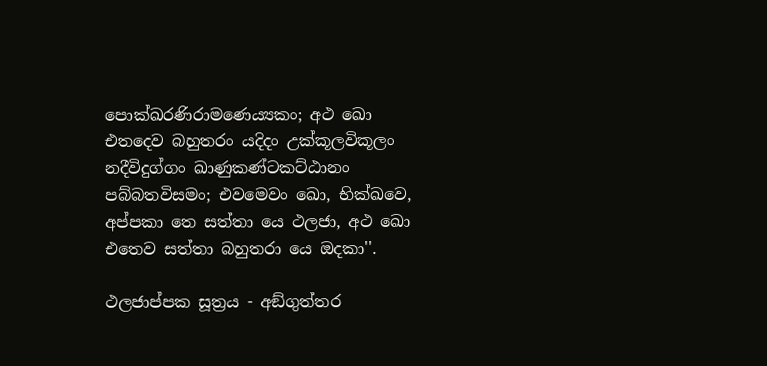පොක්ඛරණිරාමණෙය්‍යකං; අථ ඛො එතදෙව බහුතරං යදිදං උක්කූලවිකූලං නදීවිදුග්ගං ඛාණුකණ්ටකට්ඨානං පබ්බතවිසමං; එවමෙවං ඛො, භික්ඛවෙ, අප්පකා තෙ සත්තා යෙ ථලජා, අථ ඛො එතෙව සත්තා බහුතරා යෙ ඔදකා''.

ථලජාප්පක සූත්‍රය - අඞ්ගුත්තර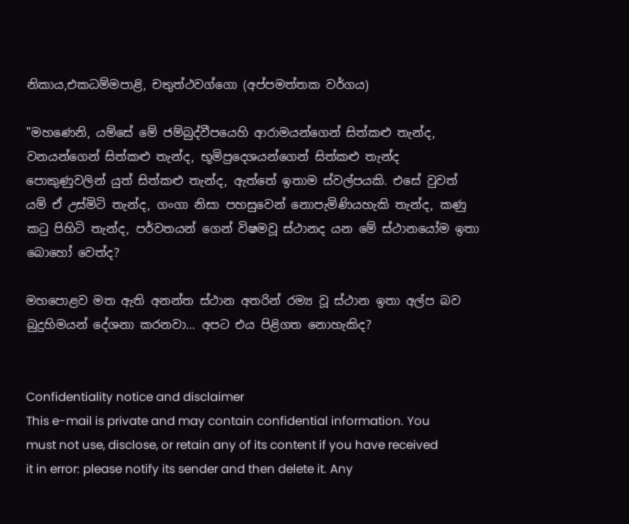නිකාය,එකධම්මපාළි, චතුත්ථවග්ගො (අප්පමත්තක වර්ගය)

"මහණෙනි, යම්සේ මේ ජම්බුද්වීපයෙහි ආරාමයන්ගෙන් සිත්කළු තැන්ද, වනයන්ගෙන් සිත්කළු තැන්ද, භූමිප්‍රදෙශයන්ගෙන් සිත්කළු තැන්ද පොකුණුවලින් යුත් සිත්කළු තැන්ද, ඇත්තේ ඉතාම ස්වල්පයකි. එසේ වුවත් යම් ඒ උස්මිටි තැන්ද, ගංගා නිසා පහසුවෙන් නොපැමිණියහැකි තැන්ද, කණු කටු පිහිටි තැන්ද, පර්වතයන් ගෙන් විෂමවූ ස්ථානද යන මේ ස්ථානයෝම ඉතා බොහෝ වෙත්ද?

මහපොළව මත ඇති අනන්ත ස්ථාන අතරින් රම්‍ය වූ ස්ථාන ඉතා අල්ප බව බුදුහිමයන් දේශනා කරනවා... අපට එය පිළිගත නොහැකිද?


Confidentiality notice and disclaimer
This e-mail is private and may contain confidential information. You must not use, disclose, or retain any of its content if you have received it in error: please notify its sender and then delete it. Any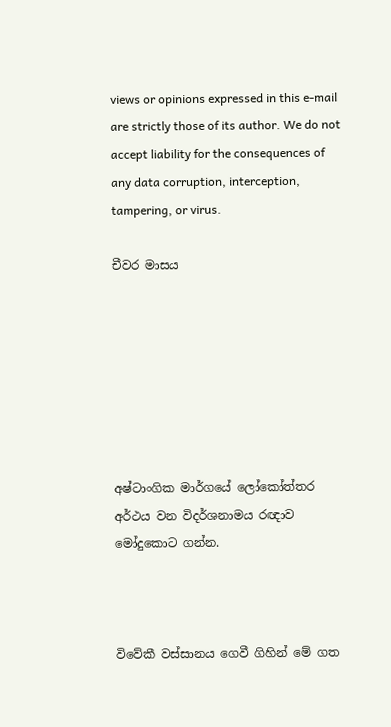views or opinions expressed in this e-mail are strictly those of its author. We do not accept liability for the consequences of any data corruption, interception, tampering, or virus.

චීවර මාසය







අෂ්ටාංගික මාර්ගයේ ලෝකෝත්තර අර්ථය වන විදර්ශනාමය රඥාව මෝදුකොට ගන්න.



විවේකී වස්සානය ගෙවී ගිහින් මේ ගත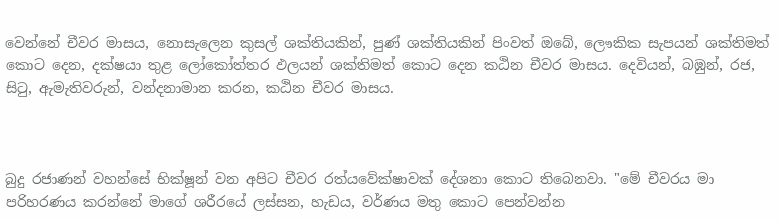වෙන්නේ චීවර මාසය, නොසැලෙන කුසල් ශක්තියකින්, පුණ් ශක්තියකින් පිංවත් ඔබේ, ලෞකික සැපයන් ශක්තිමත් කොට දෙන, දක්ෂයා තුළ ලෝකෝත්තර ඵලයන් ශක්තිමත් කොට දෙන කඨින චීවර මාසය. දෙවියන්, බඹුන්, රජ, සිටු, ඇමැතිවරුන්, වන්දනාමාන කරන, කඨින චීවර මාසය.



බුදු රජාණන් වහන්සේ භික්ෂූන් වන අපිට චීවර රත්යවේක්ෂාවක් දේශනා කොට තිබෙනවා. "මේ චීවරය මා පරිහරණය කරන්නේ මාගේ ශරීරයේ ලස්සන, හැඩය, වර්ණය මතු කොට පෙන්වන්න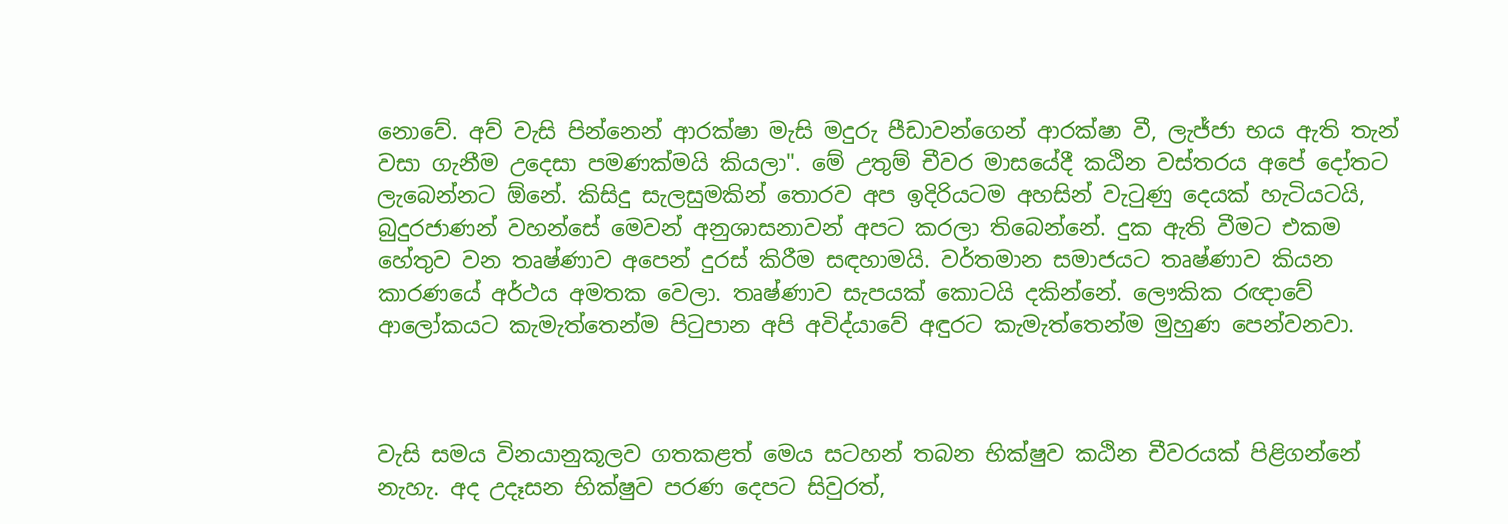නොවේ. අව් වැසි පින්නෙන් ආරක්ෂා මැසි මදුරු පීඩාවන්ගෙන් ආරක්ෂා වී, ලැජ්ජා භය ඇති තැන් වසා ගැනීම උදෙසා පමණක්මයි කියලා". මේ උතුම් චීවර මාසයේදී කඨින වස්තරය අපේ දෝතට ලැබෙන්නට ඕනේ. කිසිදු සැලසුමකින් තොරව අප ඉදිරියටම අහසින් වැටුණු දෙයක් හැටියටයි, බුදුරජාණන් වහන්සේ මෙවන් අනුශාසනාවන් අපට කරලා තිබෙන්නේ. දුක ඇති වීමට එකම හේතුව වන තෘෂ්ණාව අපෙන් දුරස් කිරීම සඳහාමයි. වර්තමාන සමාජයට තෘෂ්ණාව කියන කාරණයේ අර්ථය අමතක වෙලා. තෘෂ්ණාව සැපයක් කොටයි දකින්නේ. ලෞකික රඥාවේ ආලෝකයට කැමැත්තෙන්ම පිටුපාන අපි අවිද්යාවේ අඳුරට කැමැත්තෙන්ම මුහුණ පෙන්වනවා.



වැසි සමය විනයානුකූලව ගතකළත් මෙය සටහන් තබන භික්ෂුව කඨින චීවරයක් පිළිගන්නේ නැහැ. අද උදෑසන භික්ෂුව පරණ දෙපට සිවුරත්,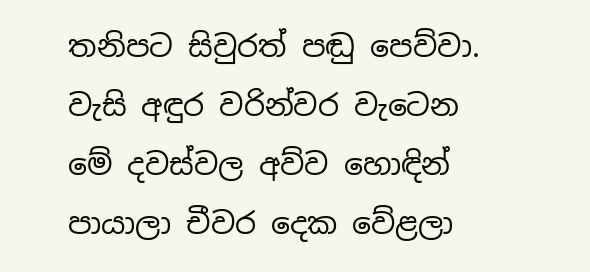තනිපට සිවුරත් පඬු පෙව්වා. වැසි අඳුර වරින්වර වැටෙන මේ දවස්වල අව්ව හොඳින් පායාලා චීවර දෙක වේළලා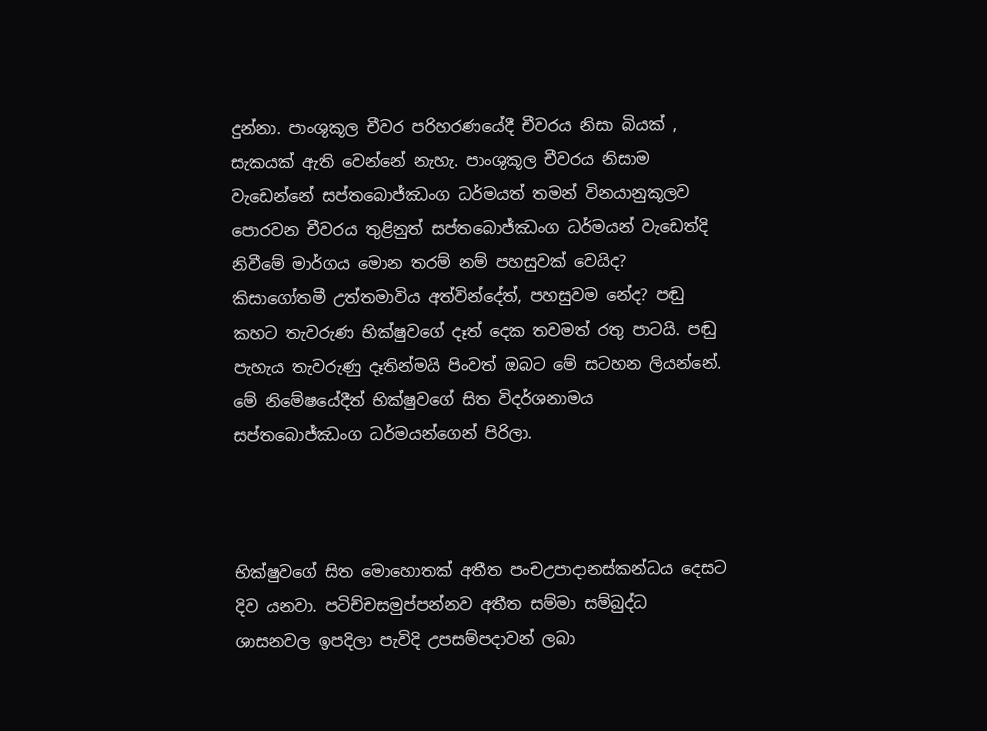දුන්නා. පාංශුකූල චීවර පරිහරණයේදී චීවරය නිසා බියක් , සැකයක් ඇති වෙන්නේ නැහැ. පාංශුකූල චීවරය නිසාම වැඩෙන්නේ සප්තබොජ්ඣංග ධර්මයත් තමන් විනයානුකූලව පොරවන චීවරය තුළිනුත් සප්තබොජ්ඣංග ධර්මයන් වැඩෙත්දි නිවීමේ මාර්ගය මොන තරම් නම් පහසුවක් වෙයිද? කිසාගෝතමී උත්තමාවිය අත්වින්දේත්, පහසුවම නේද? පඬු කහට තැවරුණ භික්ෂුවගේ දෑත් දෙක තවමත් රතු පාටයි. පඬු පැහැය තැවරුණු දෑතින්මයි පිංවත් ඔබට මේ සටහන ලියන්නේ. මේ නිමේෂයේදීත් භික්ෂුවගේ සිත විදර්ශනාමය සප්තබොජ්ඣංග ධර්මයන්ගෙන් පිරිලා.



භික්ෂුවගේ සිත මොහොතක් අතීත පංචඋපාදානස්කන්ධය දෙසට දිව යනවා. පටිච්චසමුප්පන්නව අතීත සම්මා සම්බුද්ධ ශාසනවල ඉපදිලා පැවිදි උපසම්පදාවන් ලබා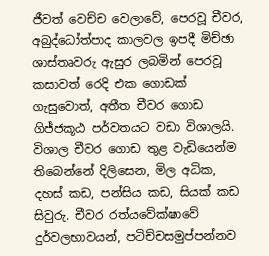ජීවත් වෙච්ච වෙලාවේ, පෙරවූ චීවර, අබුද්ධෝත්පාද කාලවල ඉපදී මිච්ඡා ශාස්තෘවරු ඇසුර ලබමින් පෙරවූ කසාවත් රෙදි එක ගොඩක් ගැසුවොත්, අතීත චීවර ගොඩ ගිජ්ජකූඨ පර්වතයට වඩා විශාලයි. විශාල චීවර ගොඩ තුළ වැඩියෙන්ම තිබෙන්නේ දිලිසෙන, මිල අධික, දහස් කඩ, පන්සිය කඩ, සියක් කඩ සිවුරු. චීවර රත්යවේක්ෂාවේ දුර්වලභාවයන්, පටිච්චසමුප්පන්නව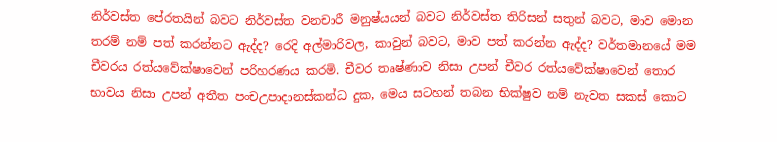නිර්වස්ත පේරතයින් බවට නිර්වස්ත වනචාරී මනුෂ්යයන් බවට නිර්වස්ත තිරිසන් සතුන් බවට, මාව මොන තරම් නම් පත් කරන්නට ඇද්ද? රෙදි අල්මාරිවල, කාවුන් බවට, මාව පත් කරන්න ඇද්ද? වර්තමානයේ මම චීවරය රත්යවේක්ෂාවෙන් පරිහරණය කරමි. චීවර තෘෂ්ණාව නිසා උපන් චීවර රත්යවේක්ෂාවෙන් තොර භාවය නිසා උපන් අතීත පංචඋපාදානස්කන්ධ දුක, මෙය සටහන් තබන භික්ෂුව නම් නැවත සකස් කොට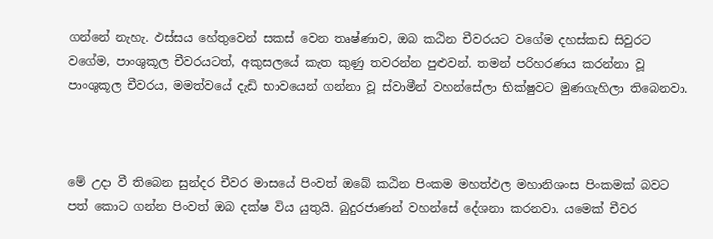ගන්නේ නැහැ. ඵස්සය හේතුවෙන් සකස් වෙන තෘෂ්ණාව, ඔබ කඨින චීවරයට වගේම දහස්කඩ සිවුරට වගේම, පාංශුකූල චීවරයටත්, අකුසලයේ කැත කුණු තවරන්න පුළුවන්. තමන් පරිහරණය කරන්නා වූ පාංශුකූල චීවරය, මමත්වයේ දැඩි භාවයෙන් ගන්නා වූ ස්වාමීන් වහන්සේලා භික්ෂුවට මුණගැහිලා තිබෙනවා.



මේ උදා වී තිබෙන සුන්දර චීවර මාසයේ පිංවත් ඔබේ කඨින පිංකම මහත්ඵල මහානිශංස පිංකමක් බවට පත් කොට ගන්න පිංවත් ඔබ දක්ෂ විය යුතුයි. බුදුරජාණන් වහන්සේ දේශනා කරනවා. යමෙක් චීවර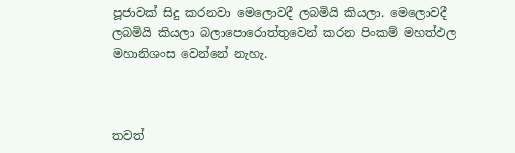පූජාවක් සිදු කරනවා මෙලොවදී ලබමියි කියලා. මෙලොවදී ලබමියි කියලා බලාපොරොත්තුවෙන් කරන පිංකම් මහත්ඵල මහානිශංස වෙන්නේ නැහැ.



තවත්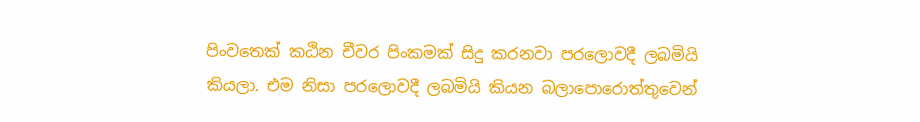පිංවතෙක් කඨින චීවර පිංකමක් සිදු කරනවා පරලොවදී ලබමියි කියලා. එම නිසා පරලොවදී ලබමියි කියන බලාපොරොත්තුවෙන්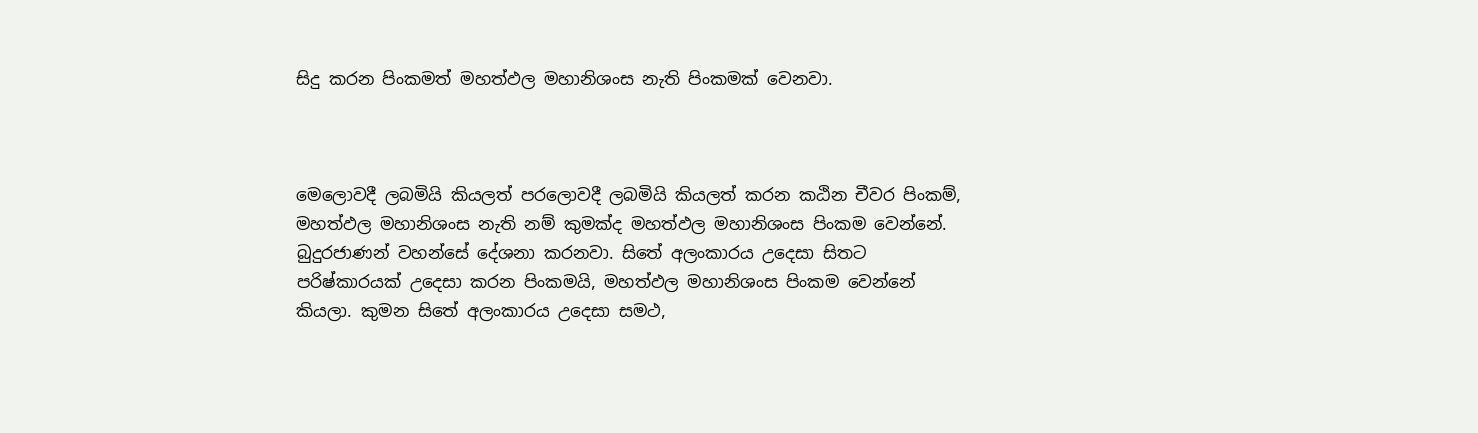සිදු කරන පිංකමත් මහත්ඵල මහානිශංස නැති පිංකමක් වෙනවා.



මෙලොවදී ලබමියි කියලත් පරලොවදී ලබමියි කියලත් කරන කඨින චීවර පිංකම්, මහත්ඵල මහානිශංස නැති නම් කුමක්ද මහත්ඵල මහානිශංස පිංකම වෙන්නේ. බුදුරජාණන් වහන්සේ දේශනා කරනවා. සිතේ අලංකාරය උදෙසා සිතට පරිෂ්කාරයක් උදෙසා කරන පිංකමයි, මහත්ඵල මහානිශංස පිංකම වෙන්නේ කියලා. කුමන සිතේ අලංකාරය උදෙසා සමථ,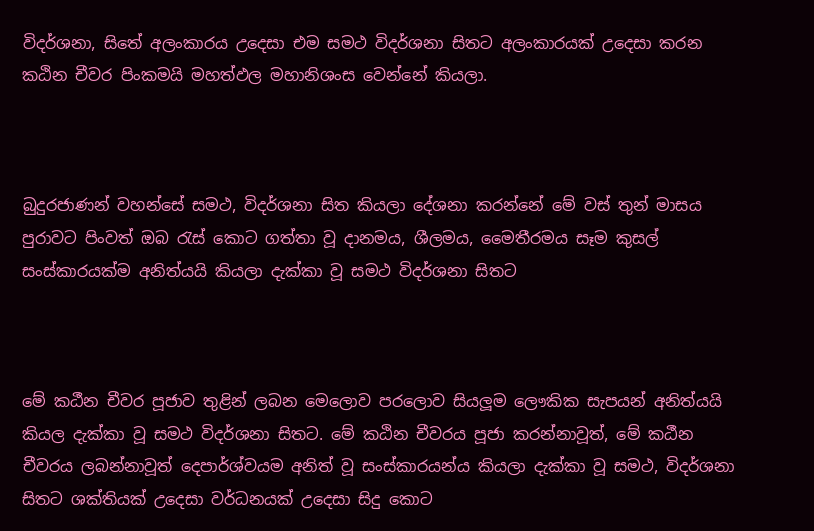විදර්ශනා, සිතේ අලංකාරය උදෙසා එම සමථ විදර්ශනා සිතට අලංකාරයක් උදෙසා කරන කඨින චීවර පිංකමයි මහත්ඵල මහානිශංස වෙන්නේ කියලා.



බුදුරජාණන් වහන්සේ සමථ, විදර්ශනා සිත කියලා දේශනා කරන්නේ මේ වස් තුන් මාසය පුරාවට පිංවත් ඔබ රැස් කොට ගත්තා වූ දානමය, ශීලමය, මෛතීරමය සෑම කුසල් සංස්කාරයක්ම අනිත්යයි කියලා දැක්කා වූ සමථ විදර්ශනා සිතට



මේ කඨීන චීවර පූජාව තුළින් ලබන මෙලොව පරලොව සියලූම ලෞකික සැපයන් අනිත්යයි කියල දැක්කා වූ සමථ විදර්ශනා සිතට. මේ කඨින චීවරය පූජා කරන්නාවූත්, මේ කඨීන චීවරය ලබන්නාවූත් දෙපාර්ශ්වයම අනිත් වූ සංස්කාරයන්ය කියලා දැක්කා වූ සමථ, විදර්ශනා සිතට ශක්තියක් උදෙසා වර්ධනයක් උදෙසා සිදු කොට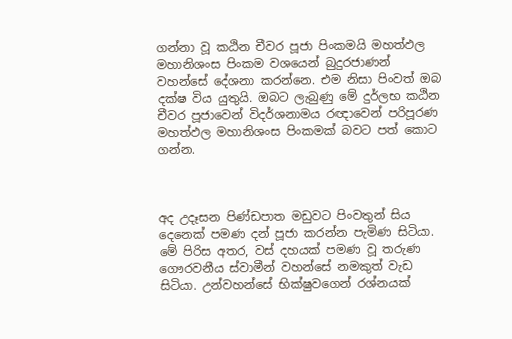ගන්නා වූ කඨින චීවර පූජා පිංකමයි මහත්ඵල මහානිශංස පිංකම වශයෙන් බුදුරජාණන් වහන්සේ දේශනා කරන්නෙ. එම නිසා පිංවත් ඔබ දක්ෂ විය යුතුයි. ඔබට ලැබුණු මේ දුර්ලභ කඨින චීවර පූජාවෙන් විදර්ශනාමය රඥාවෙන් පරිපූරණ මහත්ඵල මහානිශංස පිංකමක් බවට පත් කොට ගන්න.



අද උදෑසන පිණ්ඩපාත මඩුවට පිංවතුන් සිය දෙනෙක් පමණ දන් පූජා කරන්න පැමිණ සිටියා. මේ පිරිස අතර, වස් දහයක් පමණ වූ තරුණ ගෞරවනීය ස්වාමීන් වහන්සේ නමකුත් වැඩ සිටියා. උන්වහන්සේ භික්ෂුවගෙන් රශ්නයක්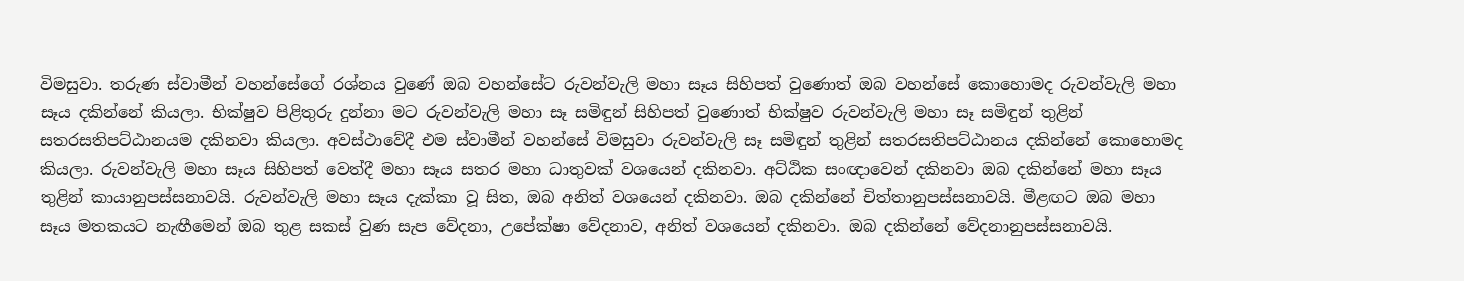විමසුවා. තරුණ ස්වාමීන් වහන්සේගේ රශ්නය වුණේ ඔබ වහන්සේට රුවන්වැලි මහා සෑය සිහිපත් වුණොත් ඔබ වහන්සේ කොහොමද රුවන්වැලි මහා සෑය දකින්නේ කියලා. භික්ෂුව පිළිතුරු දුන්නා මට රුවන්වැලි මහා සෑ සමිඳුන් සිහිපත් වුණොත් භික්ෂුව රුවන්වැලි මහා සෑ සමිඳුන් තුළින් සතරසතිපට්ඨානයම දකිනවා කියලා. අවස්ථාවේදී එම ස්වාමීන් වහන්සේ විමසුවා රුවන්වැලි සෑ සමිඳුන් තුළින් සතරසතිපට්ඨානය දකින්නේ කොහොමද කියලා. රුවන්වැලි මහා සෑය සිහිපත් වෙත්දී මහා සෑය සතර මහා ධාතුවක් වශයෙන් දකිනවා. අට්ඨික සංඥාවෙන් දකිනවා ඔබ දකින්නේ මහා සෑය තුළින් කායානුපස්සනාවයි. රුවන්වැලි මහා සෑය දැක්කා වූ සිත, ඔබ අනිත් වශයෙන් දකිනවා. ඔබ දකින්නේ චිත්තානුපස්සනාවයි. මීළඟට ඔබ මහා සෑය මතකයට නැඟීමෙන් ඔබ තුළ සකස් වුණ සැප වේදනා, උපේක්ෂා වේදනාව, අනිත් වශයෙන් දකිනවා. ඔබ දකින්නේ වේදනානුපස්සනාවයි.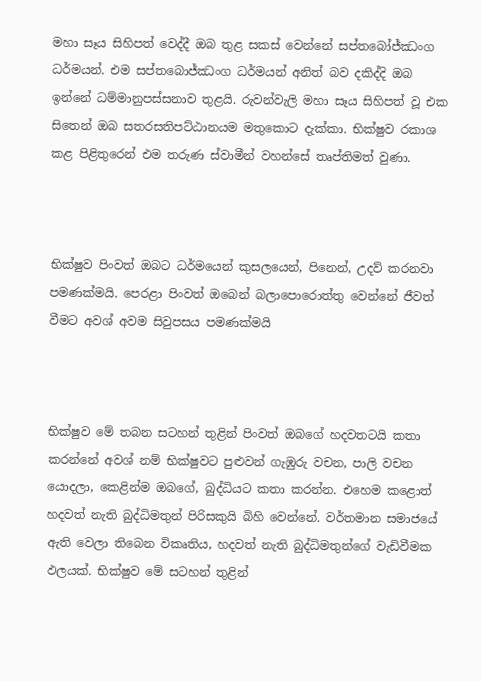මහා සෑය සිහිපත් වෙද්දී ඔබ තුළ සකස් වෙන්නේ සප්තබෝජ්ඣංග ධර්මයන්. එම සප්තබොජ්ඣංග ධර්මයන් අනිත් බව දකිද්දි ඔබ ඉන්නේ ධම්මානුපස්සනාව තුළයි. රුවන්වැලි මහා සෑය සිහිපත් වූ එක සිතෙන් ඔබ සතරසතිපට්ඨානයම මතුකොට දැක්කා. භික්ෂුව රකාශ කළ පිළිතුරෙන් එම තරුණ ස්වාමීන් වහන්සේ තෘප්තිමත් වුණා.



භික්ෂුව පිංවත් ඔබට ධර්මයෙන් කුසලයෙන්, පිනෙන්, උදව් කරනවා පමණක්මයි. පෙරළා පිංවත් ඔබෙන් බලාපොරොත්තු වෙන්නේ ජීවත් වීමට අවශ් අවම සිවුපසය පමණක්මයි



භික්ෂුව මේ තබන සටහන් තුළින් පිංවත් ඔබගේ හදවතටයි කතා කරන්නේ අවශ් නම් භික්ෂුවට පුළුවන් ගැඹුරු වචන, පාලි වචන යොදලා, කෙළින්ම ඔබගේ, බුද්ධියට කතා කරන්න. එහෙම කළොත් හදවත් නැති බුද්ධිමතුන් පිරිසකුයි බිහි වෙන්නේ. වර්තමාන සමාජයේ ඇති වෙලා තිබෙන විකෘතිය, හදවත් නැති බුද්ධිමතුන්ගේ වැඩිවීමක ඵලයක්. භික්ෂුව මේ සටහන් තුළින්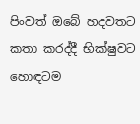පිංවත් ඔබේ හදවතට කතා කරද්දී භික්ෂුවට හොඳටම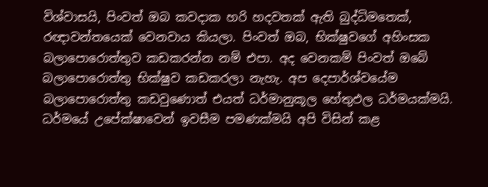විශ්වාසයි, පිංවත් ඔබ කවදාක හරි හදවතක් ඇති බුද්ධිමතෙක්, රඥාවන්තයෙක් වෙනවාය කියලා. පිංවත් ඔබ, භික්ෂුවගේ අහිංසක බලාපොරොත්තුව කඩකරන්න නම් එපා. අද වෙනකම් පිංවත් ඔබේ බලාපොරොත්තු භික්ෂුව කඩකරලා නැහැ. අප දෙපාර්ශ්වයේම බලාපොරොත්තු කඩවුණොත් එයත් ධර්මානුකූල හේතුඵල ධර්මයක්මයි. ධර්මයේ උපේක්ෂාවෙන් ඉවසීම පමණක්මයි අපි විසින් කළ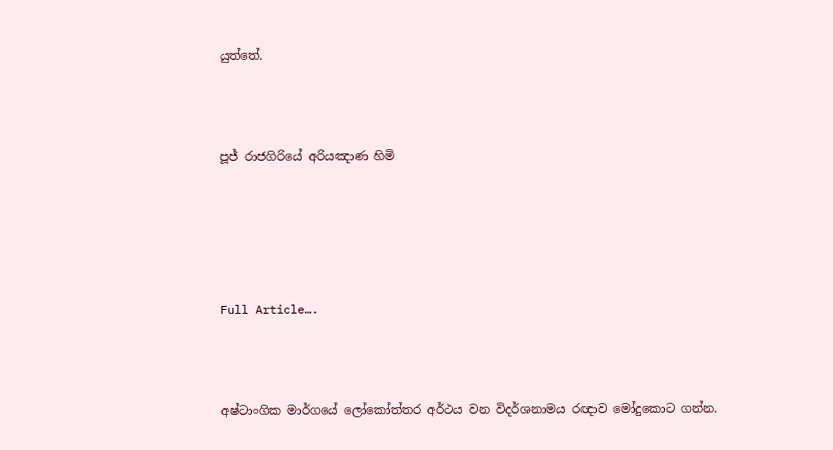යුත්තේ.



පූජ් රාජගිරියේ අරියඤාණ හිමි





Full Article….



අෂ්ටාංගික මාර්ගයේ ලෝකෝත්තර අර්ථය වන විදර්ශනාමය රඥාව මෝදුකොට ගන්න.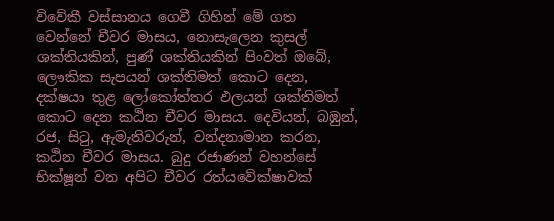විවේකී වස්සානය ගෙවී ගිහින් මේ ගත වෙන්නේ චීවර මාසය, නොසැලෙන කුසල් ශක්තියකින්, පුණ් ශක්තියකින් පිංවත් ඔබේ, ලෞකික සැපයන් ශක්තිමත් කොට දෙන, දක්ෂයා තුළ ලෝකෝත්තර ඵලයන් ශක්තිමත් කොට දෙන කඨින චීවර මාසය. දෙවියන්, බඹුන්, රජ, සිටු, ඇමැතිවරුන්, වන්දනාමාන කරන, කඨින චීවර මාසය. බුදු රජාණන් වහන්සේ භික්ෂූන් වන අපිට චීවර රත්යවේක්ෂාවක්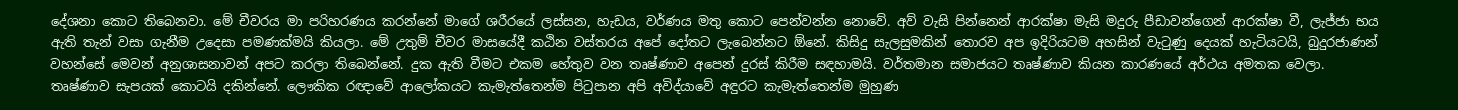දේශනා කොට තිබෙනවා. මේ චීවරය මා පරිහරණය කරන්නේ මාගේ ශරීරයේ ලස්සන, හැඩය, වර්ණය මතු කොට පෙන්වන්න නොවේ. අව් වැසි පින්නෙන් ආරක්ෂා මැසි මදුරු පීඩාවන්ගෙන් ආරක්ෂා වී, ලැජ්ජා භය ඇති තැන් වසා ගැනීම උදෙසා පමණක්මයි කියලා. මේ උතුම් චීවර මාසයේදී කඨින වස්තරය අපේ දෝතට ලැබෙන්නට ඕනේ. කිසිදු සැලසුමකින් තොරව අප ඉදිරියටම අහසින් වැටුණු දෙයක් හැටියටයි, බුදුරජාණන් වහන්සේ මෙවන් අනුශාසනාවන් අපට කරලා තිබෙන්නේ. දුක ඇති වීමට එකම හේතුව වන තෘෂ්ණාව අපෙන් දුරස් කිරීම සඳහාමයි. වර්තමාන සමාජයට තෘෂ්ණාව කියන කාරණයේ අර්ථය අමතක වෙලා. තෘෂ්ණාව සැපයක් කොටයි දකින්නේ. ලෞකික රඥාවේ ආලෝකයට කැමැත්තෙන්ම පිටුපාන අපි අවිද්යාවේ අඳුරට කැමැත්තෙන්ම මුහුණ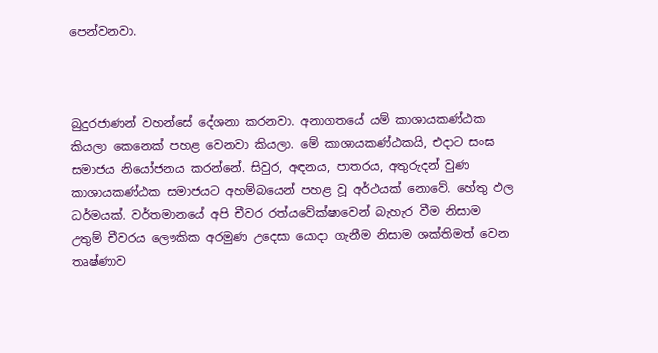පෙන්වනවා.



බුදුරජාණන් වහන්සේ දේශනා කරනවා. අනාගතයේ යම් කාශායකණ්ඨක කියලා කෙනෙක් පහළ වෙනවා කියලා. මේ කාශායකණ්ඨකයි, එදාට සංඝ සමාජය නියෝජනය කරන්නේ. සිවුර, අඳනය, පාතරය, අතුරුදන් වුණ කාශායකණ්ඨක සමාජයට අහම්බයෙන් පහළ වූ අර්ථයක් නොවේ. හේතු ඵල ධර්මයක්. වර්තමානයේ අපි චීවර රත්යවේක්ෂාවෙන් බැහැර වීම නිසාම උතුම් චීවරය ලෞකික අරමුණ උදෙසා යොදා ගැනීම නිසාම ශක්තිමත් වෙන තෘෂ්ණාව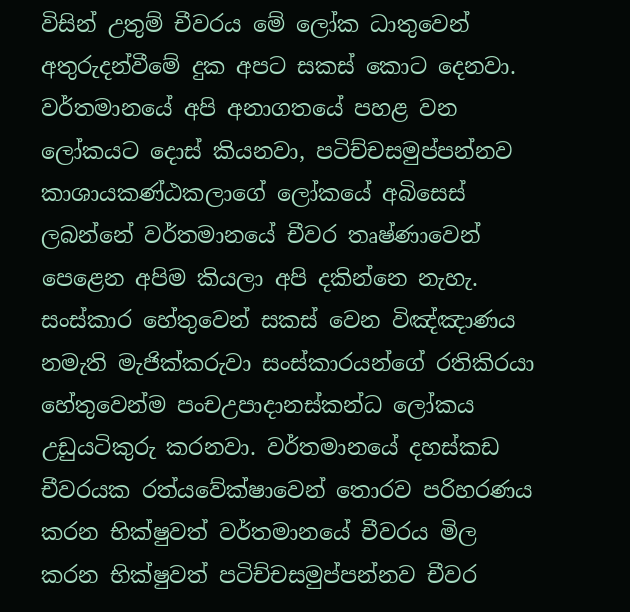විසින් උතුම් චීවරය මේ ලෝක ධාතුවෙන් අතුරුදන්වීමේ දුක අපට සකස් කොට දෙනවා. වර්තමානයේ අපි අනාගතයේ පහළ වන ලෝකයට දොස් කියනවා, පටිච්චසමුප්පන්නව කාශායකණ්ඨකලාගේ ලෝකයේ අබිසෙස් ලබන්නේ වර්තමානයේ චීවර තෘෂ්ණාවෙන් පෙළෙන අපිම කියලා අපි දකින්නෙ නැහැ. සංස්කාර හේතුවෙන් සකස් වෙන විඤ්ඤාණය නමැති මැජික්කරුවා සංස්කාරයන්ගේ රතිකිරයා හේතුවෙන්ම පංචඋපාදානස්කන්ධ ලෝකය උඩුයටිකුරු කරනවා. වර්තමානයේ දහස්කඩ චීවරයක රත්යවේක්ෂාවෙන් තොරව පරිහරණය කරන භික්ෂුවත් වර්තමානයේ චීවරය මිල කරන භික්ෂුවත් පටිච්චසමුප්පන්නව චීවර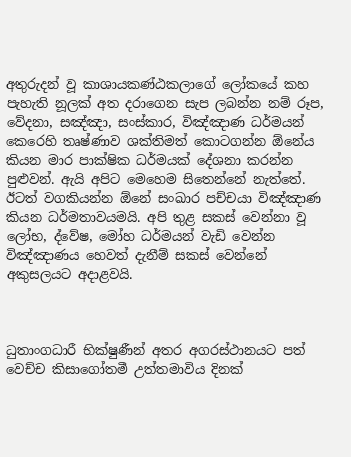අතුරුදන් වූ කාශායකණ්ඨකලාගේ ලෝකයේ කහ පැහැති නූලක් අත දරාගෙන සැප ලබන්න නම් රූප, වේදනා, සඤ්ඤා, සංස්කාර, විඤ්ඤාණ ධර්මයන් කෙරෙහි තෘෂ්ණාව ශක්තිමත් කොටගන්න ඕනේය කියන මාර පාක්ෂික ධර්මයක් දේශනා කරන්න පුළුවන්. ඇයි අපිට මෙහෙම සිතෙන්නේ නැත්තේ. ඊටත් වගකියන්න ඕනේ සංඛාර පච්චයා විඤ්ඤාණ කියන ධර්මතාවයමයි. අපි තුළ සකස් වෙන්නා වූ ලෝභ, ද්වේෂ, මෝහ ධර්මයන් වැඩි වෙන්න විඤ්ඤාණය හෙවත් දැනීම් සකස් වෙන්නේ අකුසලයට අදාළවයි.



ධුතාංගධාරී භික්ෂුණීන් අතර අගරස්ථානයට පත් වෙච්ච කිසාගෝතමී උත්තමාවිය දිනක්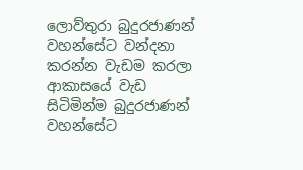ලොව්තුරා බුදුරජාණන් වහන්සේට වන්දනා කරන්න වැඩම කරලා ආකාසයේ වැඩ සිටිමින්ම බුදුරජාණන් වහන්සේට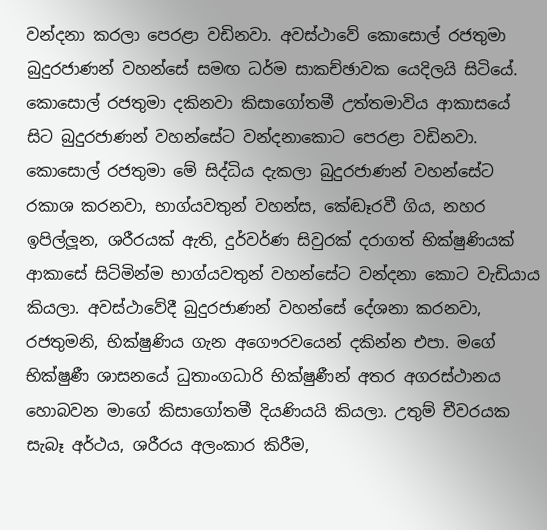වන්දනා කරලා පෙරළා වඩිනවා. අවස්ථාවේ කොසොල් රජතුමා බුදුරජාණන් වහන්සේ සමඟ ධර්ම සාකච්ඡාවක යෙදිලයි සිටියේ. කොසොල් රජතුමා දකිනවා කිසාගෝතමී උත්තමාවිය ආකාසයේ සිට බුදුරජාණන් වහන්සේට වන්දනාකොට පෙරළා වඩිනවා. කොසොල් රජතුමා මේ සිද්ධිය දැකලා බුදුරජාණන් වහන්සේට රකාශ කරනවා, භාග්යවතුන් වහන්ස, කේඬෑරවී ගිය, නහර ඉපිල්ලූන, ශරීරයක් ඇති, දුර්වර්ණ සිවුරක් දරාගත් භික්ෂුණියක් ආකාසේ සිටිමින්ම භාග්යවතුන් වහන්සේට වන්දනා කොට වැඩියාය කියලා. අවස්ථාවේදී බුදුරජාණන් වහන්සේ දේශනා කරනවා, රජතුමනි, භික්ෂුණිය ගැන අගෞරවයෙන් දකින්න එපා. මගේ භික්ෂුණී ශාසනයේ ධුතාංගධාරි භික්ෂුණීන් අතර අගරස්ථානය හොබවන මාගේ කිසාගෝතමී දියණියයි කියලා. උතුම් චීවරයක සැබෑ අර්ථය, ශරීරය අලංකාර කිරීම,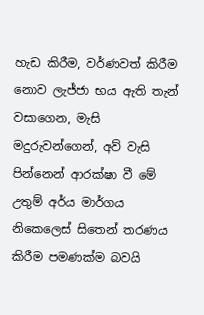හැඩ කිරීම, වර්ණවත් කිරීම නොව ලැජ්ජා භය ඇති තැන් වසාගෙන, මැසි මදුරුවන්ගෙන්, අව් වැසි පින්නෙන් ආරක්ෂා වී මේ උතුම් අර්ය මාර්ගය නිකෙලෙස් සිතෙන් තරණය කිරීම පමණක්ම බවයි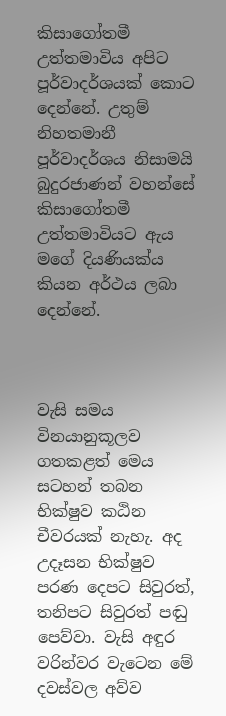කිසාගෝතමී උත්තමාවිය අපිට පූර්වාදර්ශයක් කොට දෙන්නේ. උතුම් නිහතමානී පූර්වාදර්ශය නිසාමයි බුදුරජාණන් වහන්සේ කිසාගෝතමී උත්තමාවියට ඇය මගේ දියණියක්ය කියන අර්ථය ලබා දෙන්නේ.



වැසි සමය විනයානුකූලව ගතකළත් මෙය සටහන් තබන භික්ෂුව කඨින චීවරයක් නැහැ. අද උදෑසන භික්ෂුව පරණ දෙපට සිවුරත්, තනිපට සිවුරත් පඬු පෙව්වා. වැසි අඳුර වරින්වර වැටෙන මේ දවස්වල අව්ව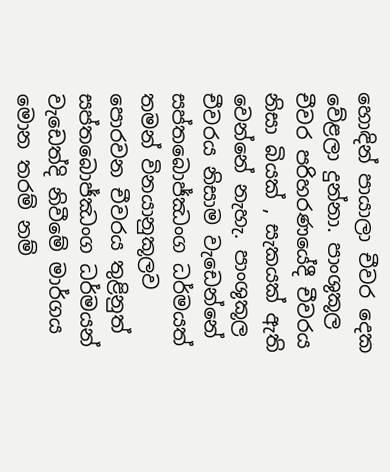හොඳින් පායාලා චීවර දෙක වේළලා දුන්නා. පාංශුකූල චීවර පරිහරණයේදී චීවරය නිසා බියක් , සැකයක් ඇති වෙන්නේ නැහැ. පාංශුකූල චීවරය නිසාම වැඩෙන්නේ සප්තබොජ්ඣංග ධර්මයත් තමන් විනයානුකූලව පොරවන චීවරය තුළිනුත් සප්තබොජ්ඣංග ධර්මයන් වැඩෙත්දි නිවීමේ මාර්ගය මොන තරම් නම්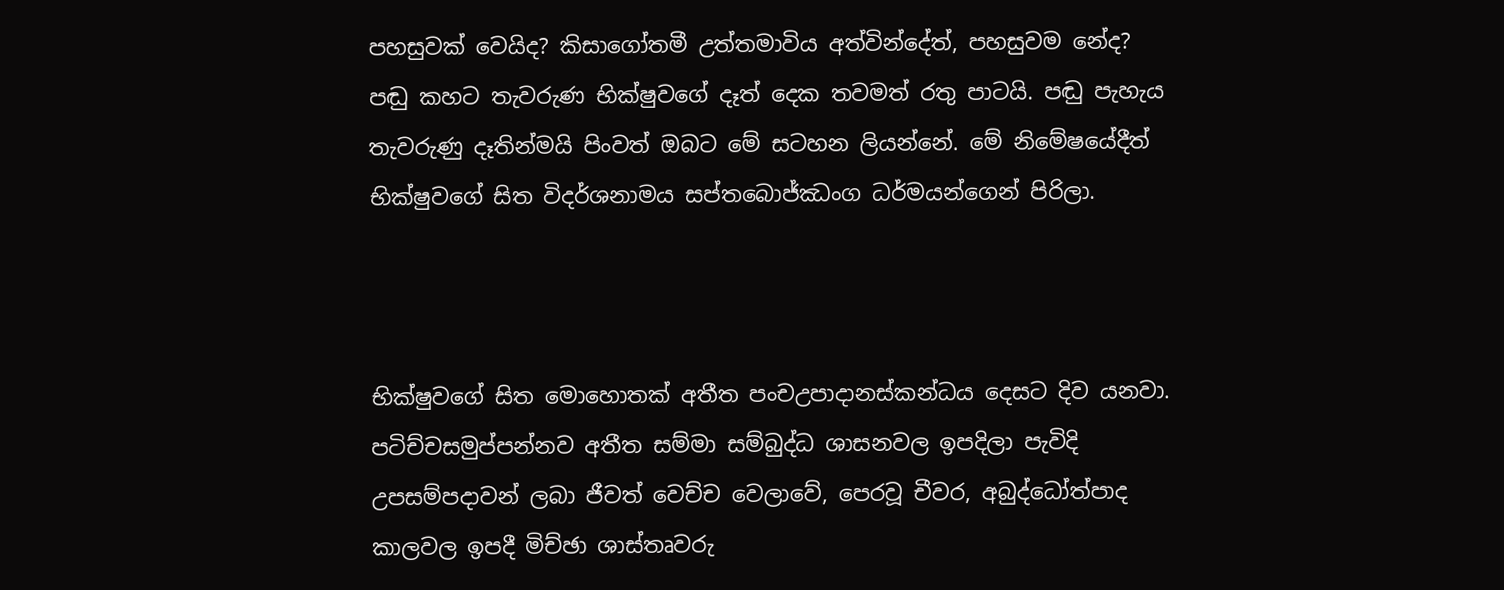පහසුවක් වෙයිද? කිසාගෝතමී උත්තමාවිය අත්වින්දේත්, පහසුවම නේද? පඬු කහට තැවරුණ භික්ෂුවගේ දෑත් දෙක තවමත් රතු පාටයි. පඬු පැහැය තැවරුණු දෑතින්මයි පිංවත් ඔබට මේ සටහන ලියන්නේ. මේ නිමේෂයේදීත් භික්ෂුවගේ සිත විදර්ශනාමය සප්තබොජ්ඣංග ධර්මයන්ගෙන් පිරිලා.



භික්ෂුවගේ සිත මොහොතක් අතීත පංචඋපාදානස්කන්ධය දෙසට දිව යනවා. පටිච්චසමුප්පන්නව අතීත සම්මා සම්බුද්ධ ශාසනවල ඉපදිලා පැවිදි උපසම්පදාවන් ලබා ජීවත් වෙච්ච වෙලාවේ, පෙරවූ චීවර, අබුද්ධෝත්පාද කාලවල ඉපදී මිච්ඡා ශාස්තෘවරු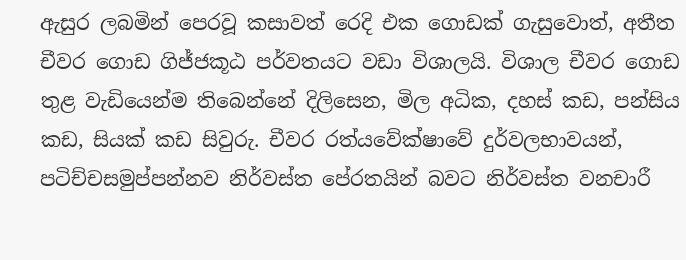ඇසුර ලබමින් පෙරවූ කසාවත් රෙදි එක ගොඩක් ගැසුවොත්, අතීත චීවර ගොඩ ගිජ්ජකූඨ පර්වතයට වඩා විශාලයි. විශාල චීවර ගොඩ තුළ වැඩියෙන්ම තිබෙන්නේ දිලිසෙන, මිල අධික, දහස් කඩ, පන්සිය කඩ, සියක් කඩ සිවුරු. චීවර රත්යවේක්ෂාවේ දුර්වලභාවයන්, පටිච්චසමුප්පන්නව නිර්වස්ත පේරතයින් බවට නිර්වස්ත වනචාරී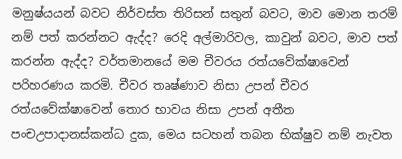මනුෂ්යයන් බවට නිර්වස්ත තිරිසන් සතුන් බවට, මාව මොන තරම් නම් පත් කරන්නට ඇද්ද? රෙදි අල්මාරිවල, කාවුන් බවට, මාව පත් කරන්න ඇද්ද? වර්තමානයේ මම චීවරය රත්යවේක්ෂාවෙන් පරිහරණය කරමි. චීවර තෘෂ්ණාව නිසා උපන් චීවර රත්යවේක්ෂාවෙන් තොර භාවය නිසා උපන් අතීත පංචඋපාදානස්කන්ධ දුක, මෙය සටහන් තබන භික්ෂුව නම් නැවත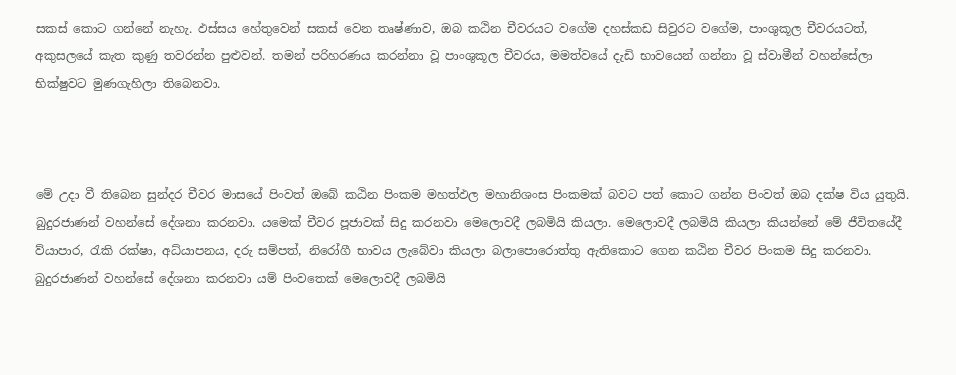සකස් කොට ගන්නේ නැහැ. ඵස්සය හේතුවෙන් සකස් වෙන තෘෂ්ණාව, ඔබ කඨින චීවරයට වගේම දහස්කඩ සිවුරට වගේම, පාංශුකූල චීවරයටත්, අකුසලයේ කැත කුණු තවරන්න පුළුවන්. තමන් පරිහරණය කරන්නා වූ පාංශුකූල චීවරය, මමත්වයේ දැඩි භාවයෙන් ගන්නා වූ ස්වාමීන් වහන්සේලා භික්ෂුවට මුණගැහිලා තිබෙනවා.



මේ උදා වී තිබෙන සුන්දර චීවර මාසයේ පිංවත් ඔබේ කඨින පිංකම මහත්ඵල මහානිශංස පිංකමක් බවට පත් කොට ගන්න පිංවත් ඔබ දක්ෂ විය යුතුයි. බුදුරජාණන් වහන්සේ දේශනා කරනවා. යමෙක් චීවර පූජාවක් සිදු කරනවා මෙලොවදී ලබමියි කියලා. මෙලොවදී ලබමියි කියලා කියන්නේ මේ ජීවිතයේදී ව්යාපාර, රැකි රක්ෂා, අධ්යාපනය, දරු සම්පත්, නිරෝගී භාවය ලැබේවා කියලා බලාපොරොත්තු ඇතිකොට ගෙන කඨින චීවර පිංකම සිදු කරනවා. බුදුරජාණන් වහන්සේ දේශනා කරනවා යම් පිංවතෙක් මෙලොවදී ලබමියි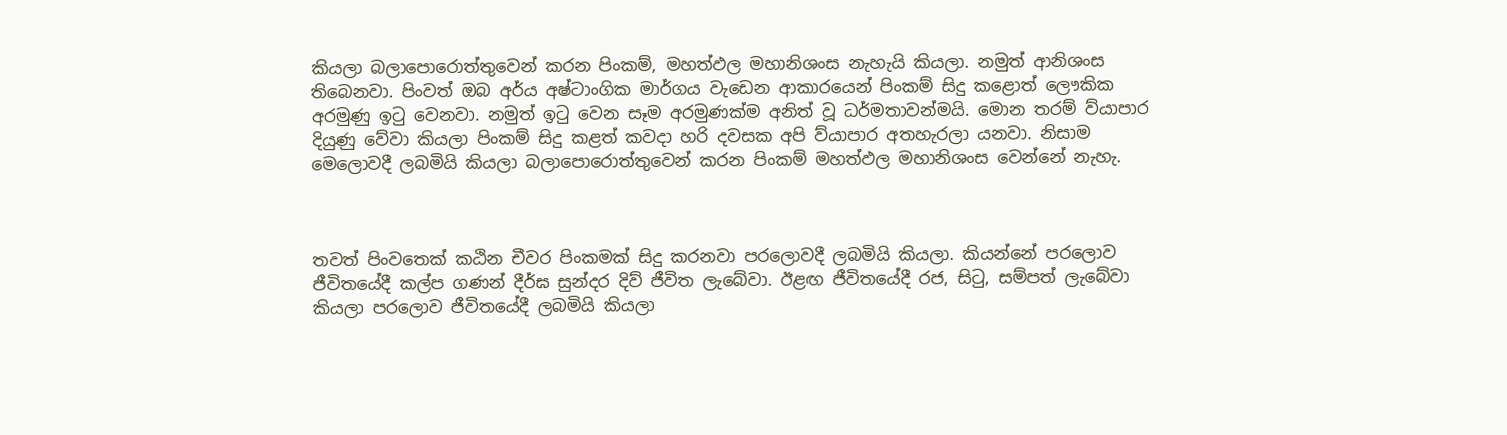කියලා බලාපොරොත්තුවෙන් කරන පිංකම්, මහත්ඵල මහානිශංස නැහැයි කියලා. නමුත් ආනිශංස තිබෙනවා. පිංවත් ඔබ අර්ය අෂ්ටාංගික මාර්ගය වැඩෙන ආකාරයෙන් පිංකම් සිදු කළොත් ලෞකික අරමුණු ඉටු වෙනවා. නමුත් ඉටු වෙන සෑම අරමුණක්ම අනිත් වූ ධර්මතාවන්මයි. මොන තරම් ව්යාපාර දියුණු වේවා කියලා පිංකම් සිදු කළත් කවදා හරි දවසක අපි ව්යාපාර අතහැරලා යනවා. නිසාම මෙලොවදී ලබමියි කියලා බලාපොරොත්තුවෙන් කරන පිංකම් මහත්ඵල මහානිශංස වෙන්නේ නැහැ.



තවත් පිංවතෙක් කඨින චීවර පිංකමක් සිදු කරනවා පරලොවදී ලබමියි කියලා. කියන්නේ පරලොව ජීවිතයේදී කල්ප ගණන් දීර්ඝ සුන්දර දිව් ජීවිත ලැබේවා. ඊළඟ ජීවිතයේදී රජ, සිටු, සම්පත් ලැබේවා කියලා පරලොව ජීවිතයේදී ලබමියි කියලා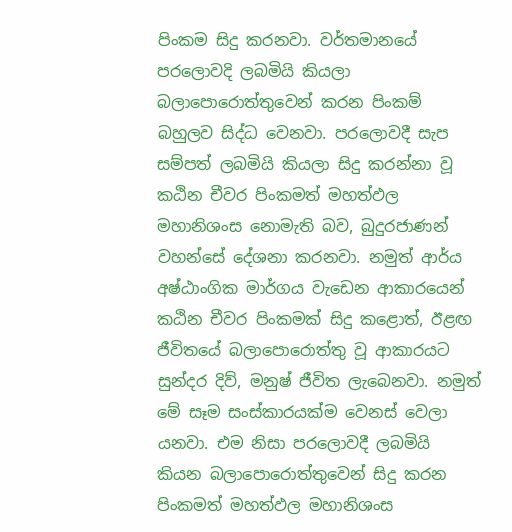පිංකම සිදු කරනවා. වර්තමානයේ පරලොවදි ලබමියි කියලා බලාපොරොත්තුවෙන් කරන පිංකම් බහුලව සිද්ධ වෙනවා. පරලොවදී සැප සම්පත් ලබමියි කියලා සිදු කරන්නා වූ කඨින චීවර පිංකමත් මහත්ඵල මහානිශංස නොමැති බව, බුදුරජාණන් වහන්සේ දේශනා කරනවා. නමුත් ආර්ය අෂ්ඨාංගික මාර්ගය වැඩෙන ආකාරයෙන් කඨින චීවර පිංකමක් සිදු කළොත්, ඊළඟ ජීවිතයේ බලාපොරොත්තු වූ ආකාරයට සුන්දර දිව්, මනුෂ් ජීවිත ලැබෙනවා. නමුත් මේ සෑම සංස්කාරයක්ම වෙනස් වෙලා යනවා. එම නිසා පරලොවදී ලබමියි කියන බලාපොරොත්තුවෙන් සිදු කරන පිංකමත් මහත්ඵල මහානිශංස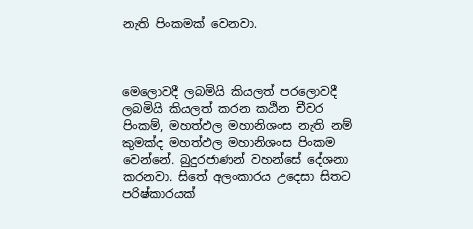නැති පිංකමක් වෙනවා.



මෙලොවදී ලබමියි කියලත් පරලොවදී ලබමියි කියලත් කරන කඨින චීවර පිංකම්, මහත්ඵල මහානිශංස නැති නම් කුමක්ද මහත්ඵල මහානිශංස පිංකම වෙන්නේ. බුදුරජාණන් වහන්සේ දේශනා කරනවා. සිතේ අලංකාරය උදෙසා සිතට පරිෂ්කාරයක්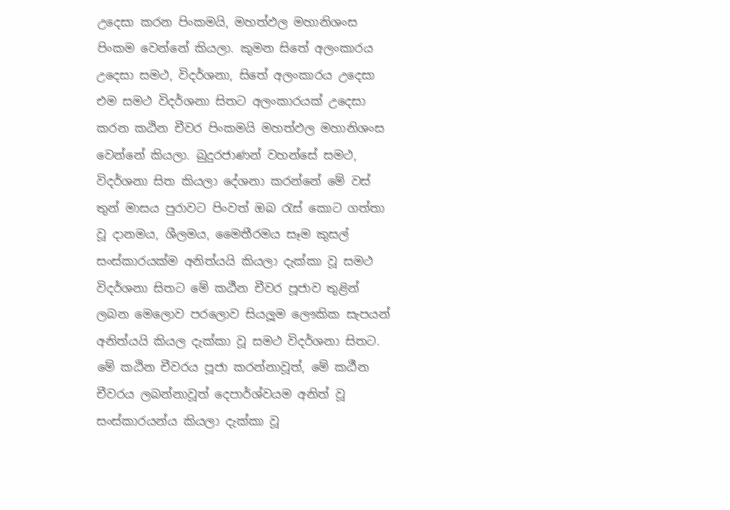උදෙසා කරන පිංකමයි, මහත්ඵල මහානිශංස පිංකම වෙන්නේ කියලා. කුමන සිතේ අලංකාරය උදෙසා සමථ, විදර්ශනා, සිතේ අලංකාරය උදෙසා එම සමථ විදර්ශනා සිතට අලංකාරයක් උදෙසා කරන කඨින චීවර පිංකමයි මහත්ඵල මහානිශංස වෙන්නේ කියලා. බුදුරජාණන් වහන්සේ සමථ, විදර්ශනා සිත කියලා දේශනා කරන්නේ මේ වස් තුන් මාසය පුරාවට පිංවත් ඔබ රැස් කොට ගත්තා වූ දානමය, ශීලමය, මෛතීරමය සෑම කුසල් සංස්කාරයක්ම අනිත්යයි කියලා දැක්කා වූ සමථ විදර්ශනා සිතට මේ කඨීන චීවර පූජාව තුළින් ලබන මෙලොව පරලොව සියලූම ලෞකික සැපයන් අනිත්යයි කියල දැක්කා වූ සමථ විදර්ශනා සිතට. මේ කඨින චීවරය පූජා කරන්නාවූත්, මේ කඨීන චීවරය ලබන්නාවූත් දෙපාර්ශ්වයම අනිත් වූ සංස්කාරයන්ය කියලා දැක්කා වූ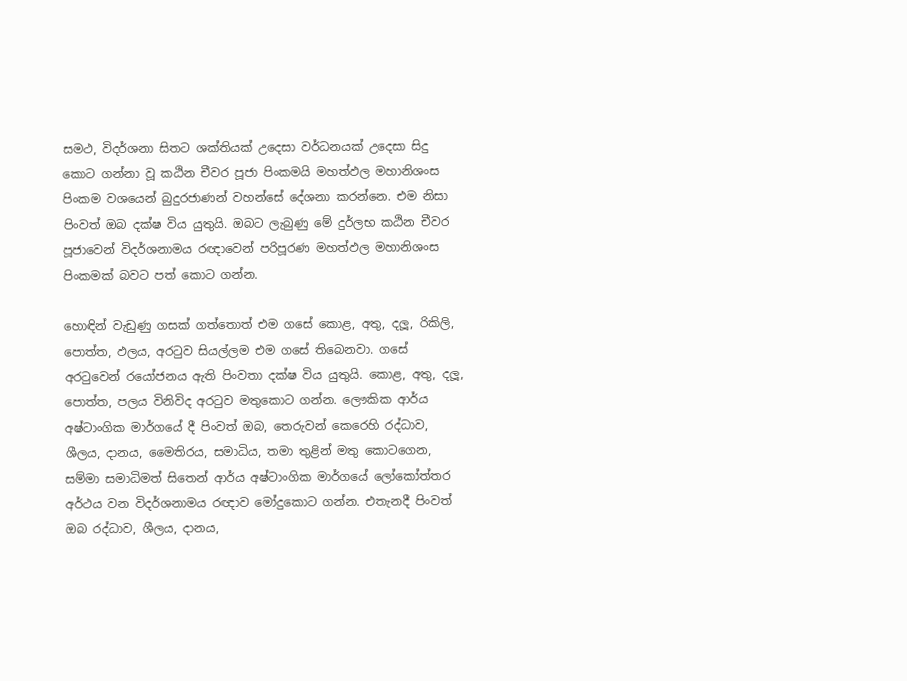සමථ, විදර්ශනා සිතට ශක්තියක් උදෙසා වර්ධනයක් උදෙසා සිදු කොට ගන්නා වූ කඨින චීවර පූජා පිංකමයි මහත්ඵල මහානිශංස පිංකම වශයෙන් බුදුරජාණන් වහන්සේ දේශනා කරන්නෙ. එම නිසා පිංවත් ඔබ දක්ෂ විය යුතුයි. ඔබට ලැබුණු මේ දුර්ලභ කඨින චීවර පූජාවෙන් විදර්ශනාමය රඥාවෙන් පරිපූරණ මහත්ඵල මහානිශංස පිංකමක් බවට පත් කොට ගන්න.

හොඳින් වැඩුණු ගසක් ගත්තොත් එම ගසේ කොළ, අතු, දලූ, රිකිලි, පොත්ත, ඵලය, අරටුව සියල්ලම එම ගසේ තිබෙනවා. ගසේ අරටුවෙන් රයෝජනය ඇති පිංවතා දක්ෂ විය යුතුයි. කොළ, අතු, දලූ, පොත්ත, පලය විනිවිද අරටුව මතුකොට ගන්න. ලෞකික ආර්ය අෂ්ටාංගික මාර්ගයේ දී පිංවත් ඔබ, තෙරුවන් කෙරෙහි රද්ධාව, ශීලය, දානය, මෛතිරය, සමාධිය, තමා තුළින් මතු කොටගෙන, සම්මා සමාධිමත් සිතෙන් ආර්ය අෂ්ටාංගික මාර්ගයේ ලෝකෝත්තර අර්ථය වන විදර්ශනාමය රඥාව මෝදුකොට ගන්න. එතැනදී පිංවත් ඔබ රද්ධාව, ශීලය, දානය,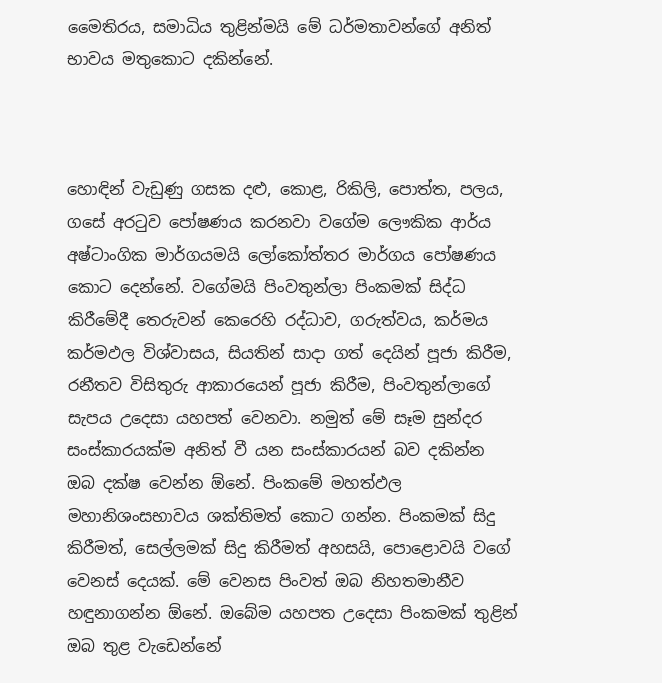මෛතිරය, සමාධිය තුළින්මයි මේ ධර්මතාවන්ගේ අනිත් භාවය මතුකොට දකින්නේ.



හොඳින් වැඩුණු ගසක දළු, කොළ, රිකිලි, පොත්ත, පලය, ගසේ අරටුව පෝෂණය කරනවා වගේම ලෞකික ආර්ය අෂ්ටාංගික මාර්ගයමයි ලෝකෝත්තර මාර්ගය පෝෂණය කොට දෙන්නේ. වගේමයි පිංවතුන්ලා පිංකමක් සිද්ධ කිරීමේදී තෙරුවන් කෙරෙහි රද්ධාව, ගරුත්වය, කර්මය කර්මඵල විශ්වාසය, සියතින් සාදා ගත් දෙයින් පූජා කිරීම, රනීතව විසිතුරු ආකාරයෙන් පූජා කිරීම, පිංවතුන්ලාගේ සැපය උදෙසා යහපත් වෙනවා. නමුත් මේ සෑම සුන්දර සංස්කාරයක්ම අනිත් වී යන සංස්කාරයන් බව දකින්න ඔබ දක්ෂ වෙන්න ඕනේ. පිංකමේ මහත්ඵල මහානිශංසභාවය ශක්තිමත් කොට ගන්න. පිංකමක් සිදු කිරීමත්, සෙල්ලමක් සිදු කිරීමත් අහසයි, පොළොවයි වගේ වෙනස් දෙයක්. මේ වෙනස පිංවත් ඔබ නිහතමානීව හඳුනාගන්න ඕනේ. ඔබේම යහපත උදෙසා පිංකමක් තුළින් ඔබ තුළ වැඩෙන්නේ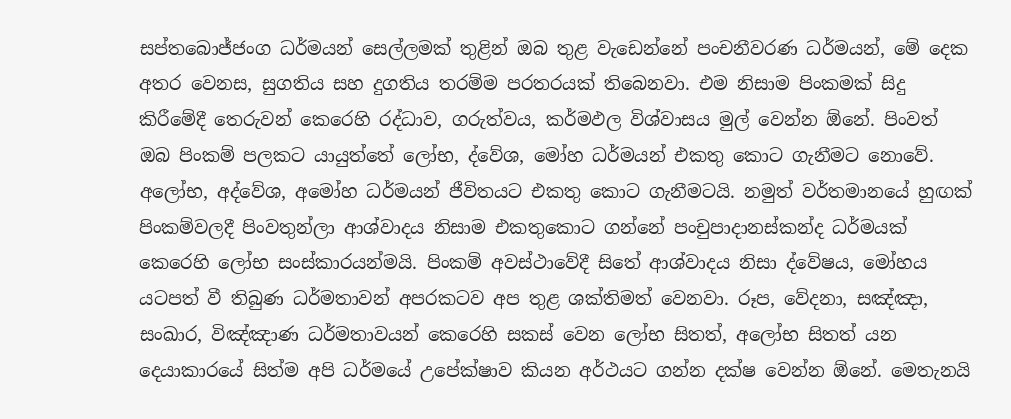සප්තබොජ්ජංග ධර්මයන් සෙල්ලමක් තුළින් ඔබ තුළ වැඩෙන්නේ පංචනීවරණ ධර්මයන්, මේ දෙක අතර වෙනස, සුගතිය සහ දුගතිය තරම්ම පරතරයක් තිබෙනවා. එම නිසාම පිංකමක් සිදු කිරීමේදී තෙරුවන් කෙරෙහි රද්ධාව, ගරුත්වය, කර්මඵල විශ්වාසය මුල් වෙන්න ඕනේ. පිංවත් ඔබ පිංකම් පලකට යායුත්තේ ලෝභ, ද්වේශ, මෝහ ධර්මයන් එකතු කොට ගැනීමට නොවේ. අලෝභ, අද්වේශ, අමෝහ ධර්මයන් ජීවිතයට එකතු කොට ගැනීමටයි. නමුත් වර්තමානයේ හුඟක් පිංකම්වලදී පිංවතුන්ලා ආශ්වාදය නිසාම එකතුකොට ගන්නේ පංචුපාදානස්කන්ද ධර්මයක් කෙරෙහි ලෝභ සංස්කාරයන්මයි. පිංකම් අවස්ථාවේදී සිතේ ආශ්වාදය නිසා ද්වේෂය, මෝහය යටපත් වී තිබුණ ධර්මතාවන් අපරකටව අප තුළ ශක්තිමත් වෙනවා. රූප, වේදනා, සඤ්ඤා, සංඛාර, විඤ්ඤාණ ධර්මතාවයන් කෙරෙහි සකස් වෙන ලෝභ සිතත්, අලෝභ සිතත් යන දෙයාකාරයේ සිත්ම අපි ධර්මයේ උපේක්ෂාව කියන අර්ථයට ගන්න දක්ෂ වෙන්න ඕනේ. මෙතැනයි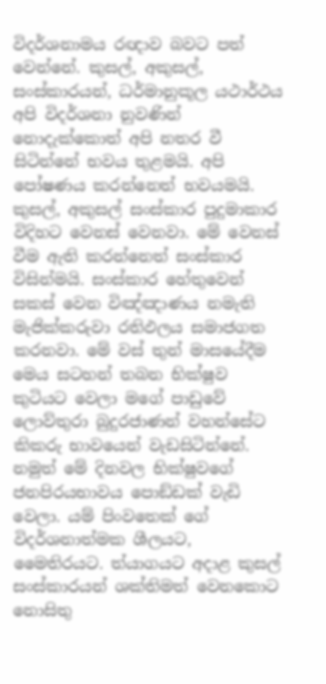විදර්ශනාමය රඥාව බවට පත් වෙන්නේ. කුසල්, අකුසල්, සංස්කාරයන්, ධර්මානුකූල යථාර්ථය අපි විදර්ශනා නුවණින් නොදැක්කොත් අපි නතර වී සිටින්නේ භවය තුළමයි. අපි පෝෂණය කරන්නෙත් භවයමයි. කුසල්, අකුසල් සංස්කාර පුදුමාකාර විදිහට වෙනස් වෙනවා. මේ වෙනස් වීම ඇති කරන්නෙත් සංස්කාර විසින්මයි. සංස්කාර හේතුවෙන් සකස් වෙන විඤ්ඤාණය නමැති මැජික්කරුවා රතිඵලය සමාජගත කරනවා. මේ වස් තුන් මාසයේදීම මෙය සටහන් තබන භික්ෂුව කුටියට වෙලා මගේ පාඩුවේ ලොව්තුරා බුදුරජාණන් වහන්සේට කිකරු භාවයෙන් වැඩසිටින්නේ. නමුත් මේ දිනවල භික්ෂුවගේ ජනපිරයභාවය පොඞ්ඩක් වැඩි වෙලා. යම් පිංවතෙක් ගේ විදර්ශනාත්මක ශීලයට, මෛතිරයට. ත්යාගයට අදාළ කුසල් සංස්කාරයන් ශක්තිමත් වෙනකොට නොසිතු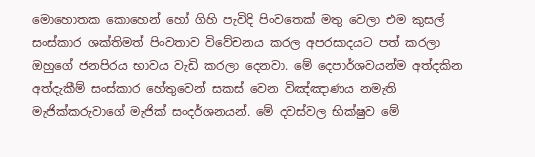මොහොතක කොහෙන් හෝ ගිහි පැවිදි පිංවතෙක් මතු වෙලා එම කුසල් සංස්කාර ශක්තිමත් පිංවතාව විවේචනය කරල අපරසාදයට පත් කරලා ඔහුගේ ජනපිරය භාවය වැඩි කරලා දෙනවා. මේ දෙපාර්ශවයන්ම අත්දකින අත්දැකීම් සංස්කාර හේතුවෙන් සකස් වෙන විඤ්ඤාණය නමැති මැජික්කරුවාගේ මැජික් සංදර්ශනයන්. මේ දවස්වල භික්ෂුව මේ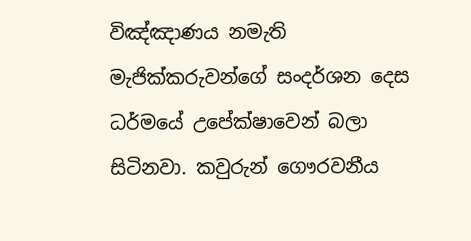විඤ්ඤාණය නමැති මැජික්කරුවන්ගේ සංදර්ශන දෙස ධර්මයේ උපේක්ෂාවෙන් බලා සිටිනවා. කවුරුන් ගෞරවනීය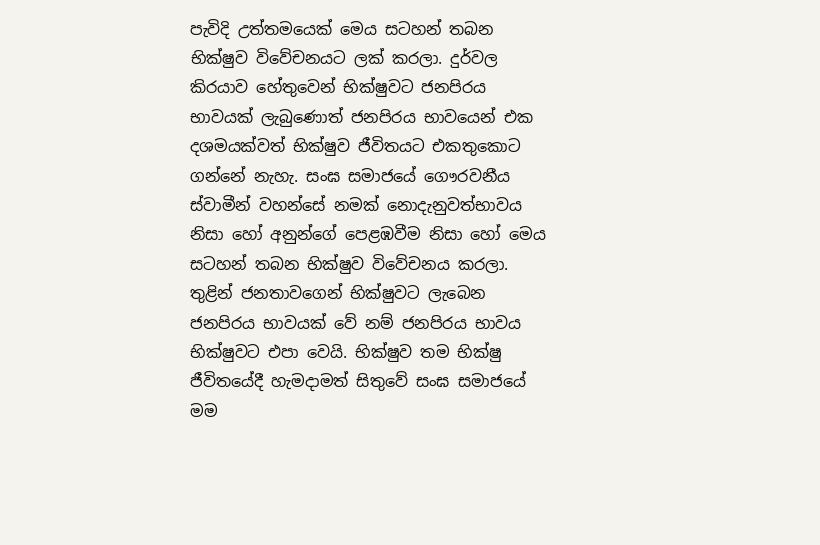පැවිදි උත්තමයෙක් මෙය සටහන් තබන භික්ෂුව විවේචනයට ලක් කරලා. දුර්වල කිරයාව හේතුවෙන් භික්ෂුවට ජනපිරය භාවයක් ලැබුණොත් ජනපිරය භාවයෙන් එක දශමයක්වත් භික්ෂුව ජීවිතයට එකතුකොට ගන්නේ නැහැ. සංඝ සමාජයේ ගෞරවනීය ස්වාමීන් වහන්සේ නමක් නොදැනුවත්භාවය නිසා හෝ අනුන්ගේ පෙළඹවීම නිසා හෝ මෙය සටහන් තබන භික්ෂුව විවේචනය කරලා. තුළින් ජනතාවගෙන් භික්ෂුවට ලැබෙන ජනපිරය භාවයක් වේ නම් ජනපිරය භාවය භික්ෂුවට එපා වෙයි. භික්ෂුව තම භික්ෂු ජීවිතයේදී හැමදාමත් සිතුවේ සංඝ සමාජයේ මම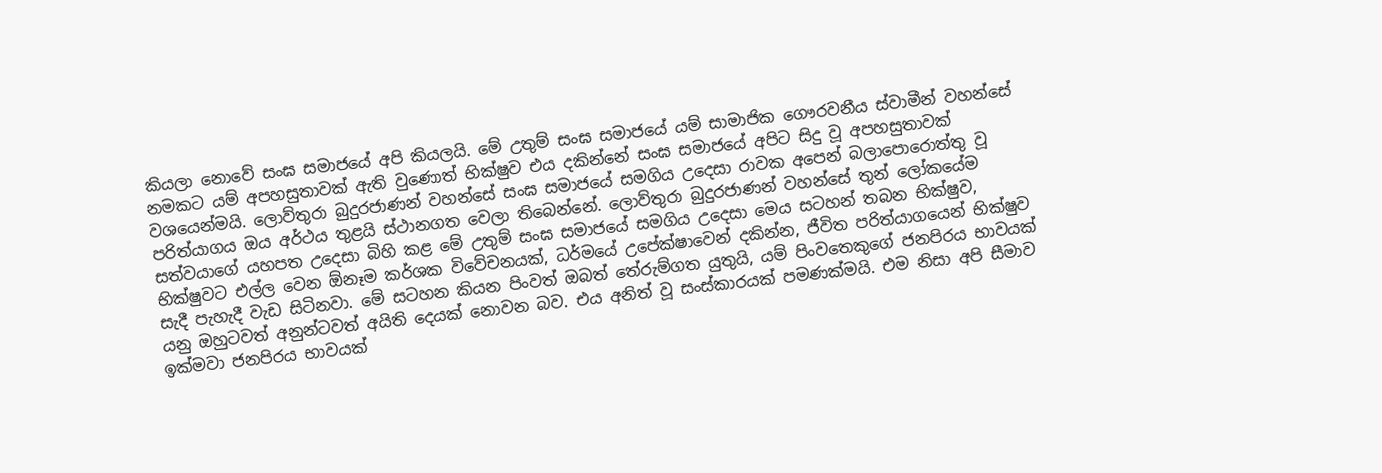කියලා නොවේ සංඝ සමාජයේ අපි කියලයි. මේ උතුම් සංඝ සමාජයේ යම් සාමාජික ගෞරවනීය ස්වාමීන් වහන්සේ නමකට යම් අපහසුතාවක් ඇති වුණොත් භික්ෂුව එය දකින්නේ සංඝ සමාජයේ අපිට සිදු වූ අපහසුතාවක් වශයෙන්මයි. ලොව්තුරා බුදුරජාණන් වහන්සේ සංඝ සමාජයේ සමගිය උදෙසා රාවක අපෙන් බලාපොරොත්තු වූ පරිත්යාගය ඔය අර්ථය තුළයි ස්ථානගත වෙලා තිබෙන්නේ. ලොව්තුරා බුදුරජාණන් වහන්සේ තුන් ලෝකයේම සත්වයාගේ යහපත උදෙසා බිහි කළ මේ උතුම් සංඝ සමාජයේ සමගිය උදෙසා මෙය සටහන් තබන භික්ෂුව, භික්ෂුවට එල්ල වෙන ඕනෑම කර්ශක විවේචනයක්, ධර්මයේ උපේක්ෂාවෙන් දකින්න, ජීවිත පරිත්යාගයෙන් භික්ෂුව සැදී පැහැදී වැඩ සිටිනවා. මේ සටහන කියන පිංවත් ඔබත් තේරුම්ගත යුතුයි, යම් පිංවතෙකුගේ ජනපිරය භාවයක් යනු ඔහුටවත් අනුන්ටවත් අයිති දෙයක් නොවන බව. එය අනිත් වූ සංස්කාරයක් පමණක්මයි. එම නිසා අපි සීමාව ඉක්මවා ජනපිරය භාවයක්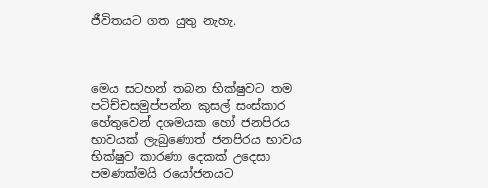ජීවිතයට ගත යුතු නැහැ.



මෙය සටහන් තබන භික්ෂුවට තම පටිච්චසමුප්පන්න කුසල් සංස්කාර හේතුවෙන් දශමයක හෝ ජනපිරය භාවයක් ලැබුණොත් ජනපිරය භාවය භික්ෂුව කාරණා දෙකක් උදෙසා පමණක්මයි රයෝජනයට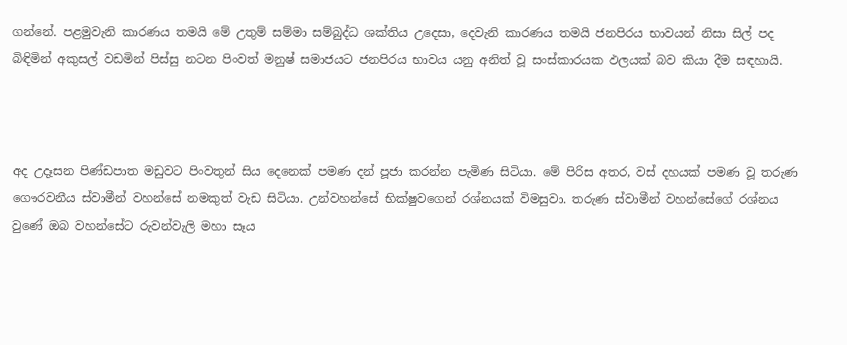ගන්නේ. පළමුවැනි කාරණය තමයි මේ උතුම් සම්මා සම්බුද්ධ ශක්තිය උදෙසා, දෙවැනි කාරණය තමයි ජනපිරය භාවයන් නිසා සිල් පද බිඳිමින් අකුසල් වඩමින් පිස්සු නටන පිංවත් මනුෂ් සමාජයට ජනපිරය භාවය යනු අනිත් වූ සංස්කාරයක ඵලයක් බව කියා දීම සඳහායි.



අද උදෑසන පිණ්ඩපාත මඩුවට පිංවතුන් සිය දෙනෙක් පමණ දන් පූජා කරන්න පැමිණ සිටියා. මේ පිරිස අතර, වස් දහයක් පමණ වූ තරුණ ගෞරවනීය ස්වාමීන් වහන්සේ නමකුත් වැඩ සිටියා. උන්වහන්සේ භික්ෂුවගෙන් රශ්නයක් විමසුවා. තරුණ ස්වාමීන් වහන්සේගේ රශ්නය වුණේ ඔබ වහන්සේට රුවන්වැලි මහා සෑය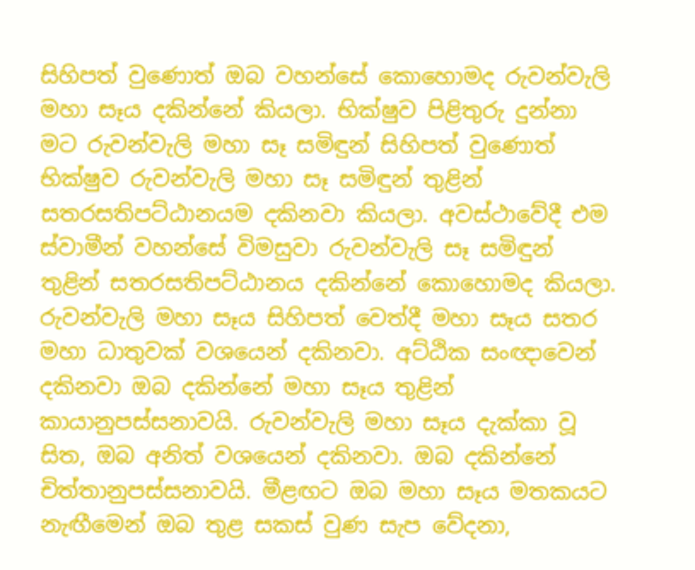සිහිපත් වුණොත් ඔබ වහන්සේ කොහොමද රුවන්වැලි මහා සෑය දකින්නේ කියලා. භික්ෂුව පිළිතුරු දුන්නා මට රුවන්වැලි මහා සෑ සමිඳුන් සිහිපත් වුණොත් භික්ෂුව රුවන්වැලි මහා සෑ සමිඳුන් තුළින් සතරසතිපට්ඨානයම දකිනවා කියලා. අවස්ථාවේදී එම ස්වාමීන් වහන්සේ විමසුවා රුවන්වැලි සෑ සමිඳුන් තුළින් සතරසතිපට්ඨානය දකින්නේ කොහොමද කියලා. රුවන්වැලි මහා සෑය සිහිපත් වෙත්දී මහා සෑය සතර මහා ධාතුවක් වශයෙන් දකිනවා. අට්ඨික සංඥාවෙන් දකිනවා ඔබ දකින්නේ මහා සෑය තුළින් කායානුපස්සනාවයි. රුවන්වැලි මහා සෑය දැක්කා වූ සිත, ඔබ අනිත් වශයෙන් දකිනවා. ඔබ දකින්නේ චිත්තානුපස්සනාවයි. මීළඟට ඔබ මහා සෑය මතකයට නැඟීමෙන් ඔබ තුළ සකස් වුණ සැප වේදනා,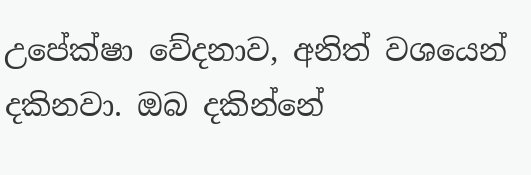උපේක්ෂා වේදනාව, අනිත් වශයෙන් දකිනවා. ඔබ දකින්නේ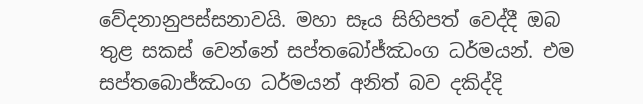වේදනානුපස්සනාවයි. මහා සෑය සිහිපත් වෙද්දී ඔබ තුළ සකස් වෙන්නේ සප්තබෝජ්ඣංග ධර්මයන්. එම සප්තබොජ්ඣංග ධර්මයන් අනිත් බව දකිද්දි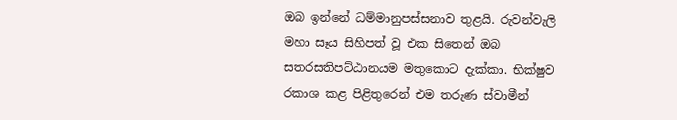ඔබ ඉන්නේ ධම්මානුපස්සනාව තුළයි. රුවන්වැලි මහා සෑය සිහිපත් වූ එක සිතෙන් ඔබ සතරසතිපට්ඨානයම මතුකොට දැක්කා. භික්ෂුව රකාශ කළ පිළිතුරෙන් එම තරුණ ස්වාමීන්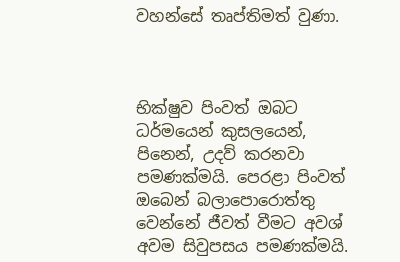වහන්සේ තෘප්තිමත් වුණා.



භික්ෂුව පිංවත් ඔබට ධර්මයෙන් කුසලයෙන්, පිනෙන්, උදව් කරනවා පමණක්මයි. පෙරළා පිංවත් ඔබෙන් බලාපොරොත්තු වෙන්නේ ජීවත් වීමට අවශ් අවම සිවුපසය පමණක්මයි.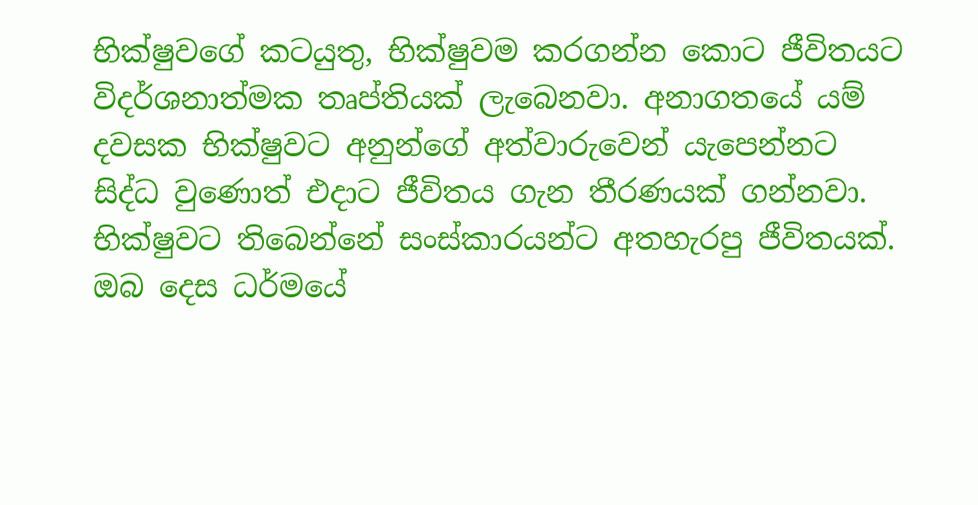භික්ෂුවගේ කටයුතු, භික්ෂුවම කරගන්න කොට ජීවිතයට විදර්ශනාත්මක තෘප්තියක් ලැබෙනවා. අනාගතයේ යම් දවසක භික්ෂුවට අනුන්ගේ අත්වාරුවෙන් යැපෙන්නට සිද්ධ වුණොත් එදාට ජීවිතය ගැන තීරණයක් ගන්නවා. භික්ෂුවට තිබෙන්නේ සංස්කාරයන්ට අතහැරපු ජීවිතයක්. ඔබ දෙස ධර්මයේ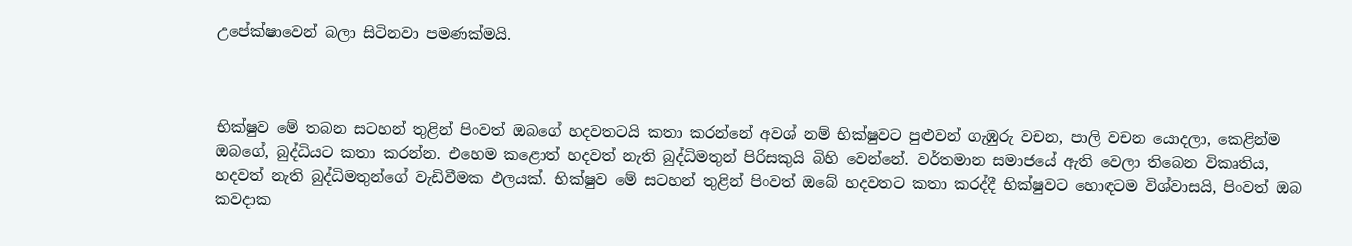උපේක්ෂාවෙන් බලා සිටිනවා පමණක්මයි.



භික්ෂුව මේ තබන සටහන් තුළින් පිංවත් ඔබගේ හදවතටයි කතා කරන්නේ අවශ් නම් භික්ෂුවට පුළුවන් ගැඹුරු වචන, පාලි වචන යොදලා, කෙළින්ම ඔබගේ, බුද්ධියට කතා කරන්න. එහෙම කළොත් හදවත් නැති බුද්ධිමතුන් පිරිසකුයි බිහි වෙන්නේ. වර්තමාන සමාජයේ ඇති වෙලා තිබෙන විකෘතිය, හදවත් නැති බුද්ධිමතුන්ගේ වැඩිවීමක ඵලයක්. භික්ෂුව මේ සටහන් තුළින් පිංවත් ඔබේ හදවතට කතා කරද්දී භික්ෂුවට හොඳටම විශ්වාසයි, පිංවත් ඔබ කවදාක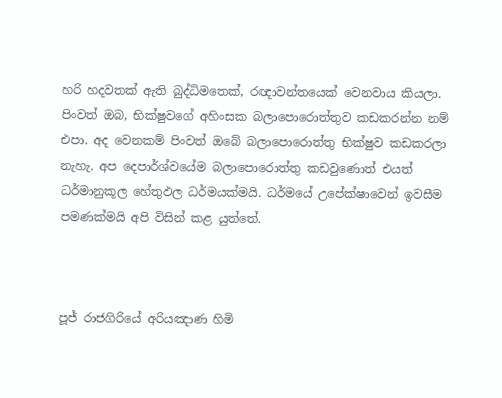හරි හදවතක් ඇති බුද්ධිමතෙක්, රඥාවන්තයෙක් වෙනවාය කියලා. පිංවත් ඔබ, භික්ෂුවගේ අහිංසක බලාපොරොත්තුව කඩකරන්න නම් එපා. අද වෙනකම් පිංවත් ඔබේ බලාපොරොත්තු භික්ෂුව කඩකරලා නැහැ. අප දෙපාර්ශ්වයේම බලාපොරොත්තු කඩවුණොත් එයත් ධර්මානුකූල හේතුඵල ධර්මයක්මයි. ධර්මයේ උපේක්ෂාවෙන් ඉවසීම පමණක්මයි අපි විසින් කළ යුත්තේ.



පූජ් රාජගිරියේ අරියඤාණ හිමි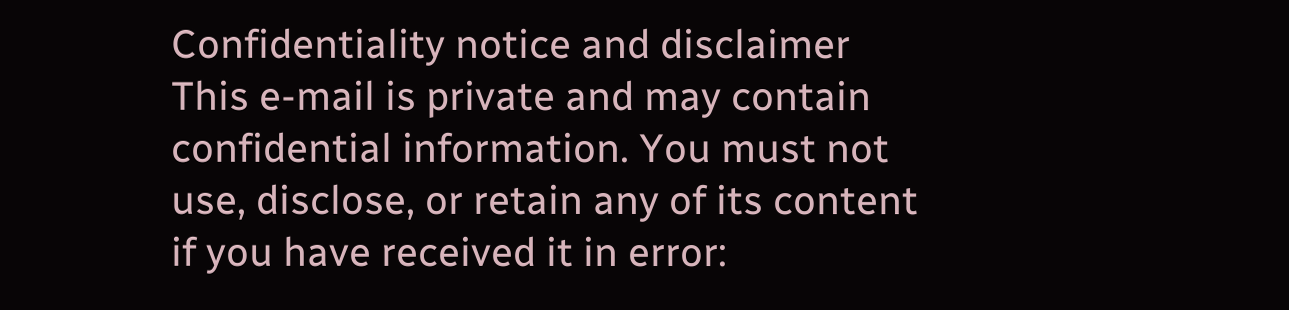Confidentiality notice and disclaimer
This e-mail is private and may contain confidential information. You must not use, disclose, or retain any of its content if you have received it in error: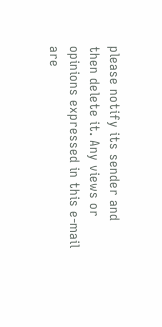please notify its sender and then delete it. Any views or opinions expressed in this e-mail are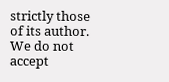strictly those of its author. We do not accept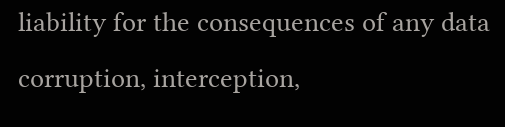liability for the consequences of any data corruption, interception,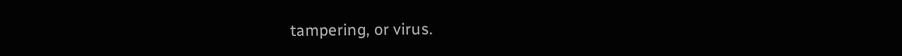tampering, or virus.